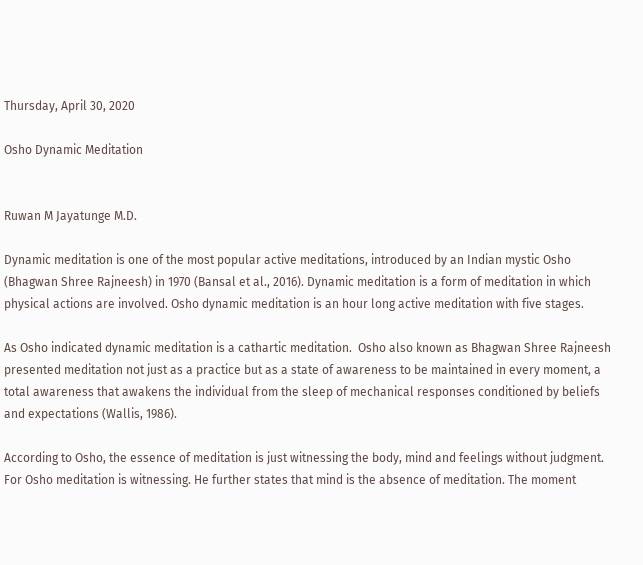Thursday, April 30, 2020

Osho Dynamic Meditation


Ruwan M Jayatunge M.D.

Dynamic meditation is one of the most popular active meditations, introduced by an Indian mystic Osho (Bhagwan Shree Rajneesh) in 1970 (Bansal et al., 2016). Dynamic meditation is a form of meditation in which physical actions are involved. Osho dynamic meditation is an hour long active meditation with five stages.

As Osho indicated dynamic meditation is a cathartic meditation.  Osho also known as Bhagwan Shree Rajneesh presented meditation not just as a practice but as a state of awareness to be maintained in every moment, a total awareness that awakens the individual from the sleep of mechanical responses conditioned by beliefs and expectations (Wallis, 1986).

According to Osho, the essence of meditation is just witnessing the body, mind and feelings without judgment.  For Osho meditation is witnessing. He further states that mind is the absence of meditation. The moment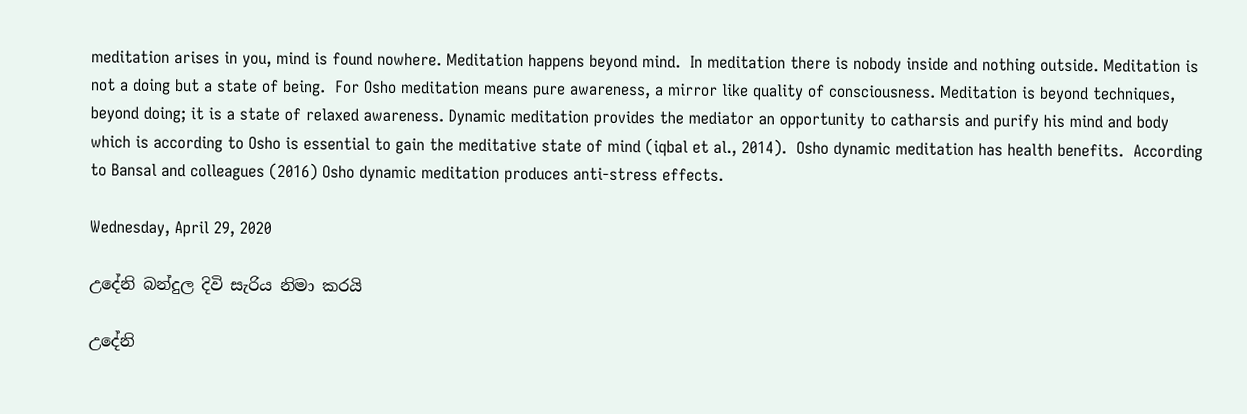meditation arises in you, mind is found nowhere. Meditation happens beyond mind.  In meditation there is nobody inside and nothing outside. Meditation is not a doing but a state of being.  For Osho meditation means pure awareness, a mirror like quality of consciousness. Meditation is beyond techniques, beyond doing; it is a state of relaxed awareness. Dynamic meditation provides the mediator an opportunity to catharsis and purify his mind and body which is according to Osho is essential to gain the meditative state of mind (iqbal et al., 2014).  Osho dynamic meditation has health benefits.  According to Bansal and colleagues (2016) Osho dynamic meditation produces anti-stress effects.

Wednesday, April 29, 2020

උදේනි බන්දුල දිවි සැරිය නිමා කරයි

උදේනි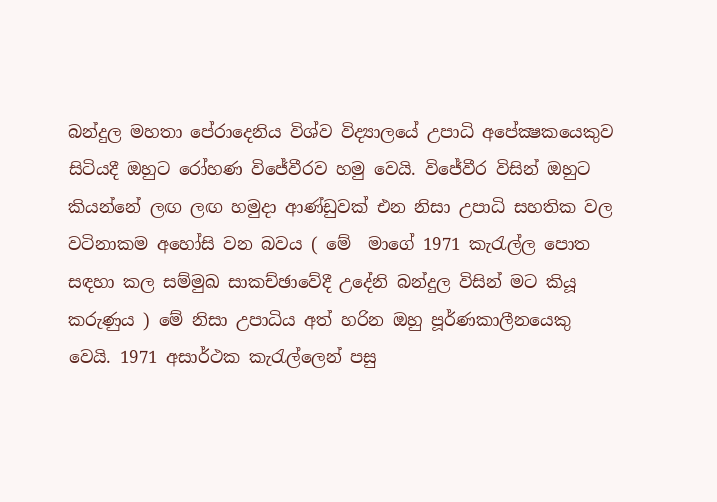බන්දුල මහතා පේරාදෙනිය විශ්ව විද්‍යාලයේ උපාධි අපේක්‍ෂකයෙකුව සිටියදී ඔහුට රෝහණ විජේවීරව හමු වෙයි. විජේවීර විසින් ඔහුට කියන්නේ ලඟ ලඟ හමුදා ආණ්ඩුවක් එන නිසා උපාධි සහතික වල වටිනාකම අහෝසි වන බවය ( මේ  මාගේ 1971 කැරැල්ල පොත සඳහා කල සම්මුඛ සාකච්ඡාවේදී උදේනි බන්දුල විසින් මට කියූ කරුණුය ) මේ නිසා උපාධිය අත් හරින ඔහු පූර්ණකාලීනයෙකු වෙයි. 1971 අසාර්ථක කැරැල්ලෙන් පසු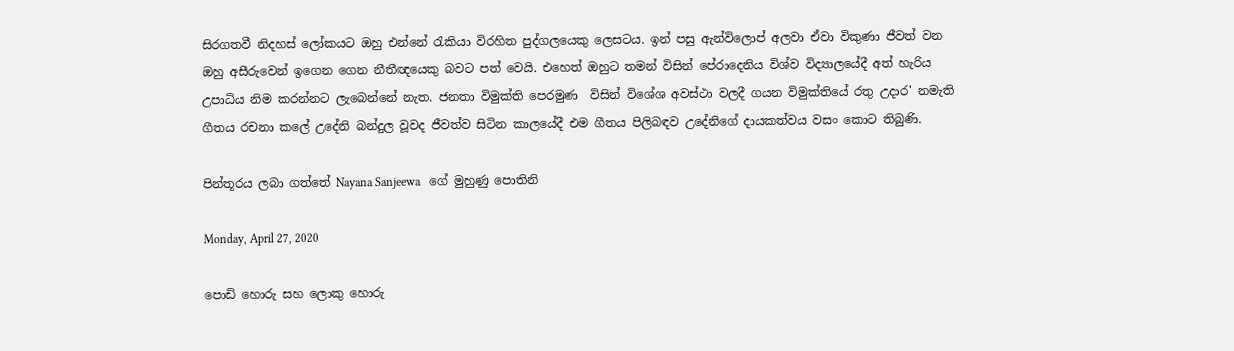සිරගතවී නිදහස් ලෝකයට ඔහු එන්නේ රැකියා විරහිත පුද්ගලයෙකු ලෙසටය. ඉන් පසු ඇන්විලොප් අලවා ඒවා විකුණා ජීවත් වන ඔහු අසීරුවෙන් ඉගෙන ගෙන නීතීඥයෙකු බවට පත් වෙයි. එහෙත් ඔහුට තමන් විසින් පේරාදෙනිය විශ්ව විද්‍යාලයේදී අත් හැරිය උපාධිය නිම කරන්නට ලැබෙන්නේ නැත. ජනතා විමුක්ති පෙරමුණ  විසින් විශේශ අවස්ථා වලදී ගයන විමුක්තියේ රතු උදාර' නමැති ගීතය රචනා කලේ උදේනි බන්දුල වූවද ජීවත්ව සිටින කාලයේදී එම ගීතය පිලිබඳව උදේනිගේ දායකත්වය වසං කොට තිබුණි.

පින්තූරය ලබා ගත්තේ Nayana Sanjeewa   ගේ මුහුණු පොතිනි

Monday, April 27, 2020

පොඩි හොරු සහ ලොකු හොරු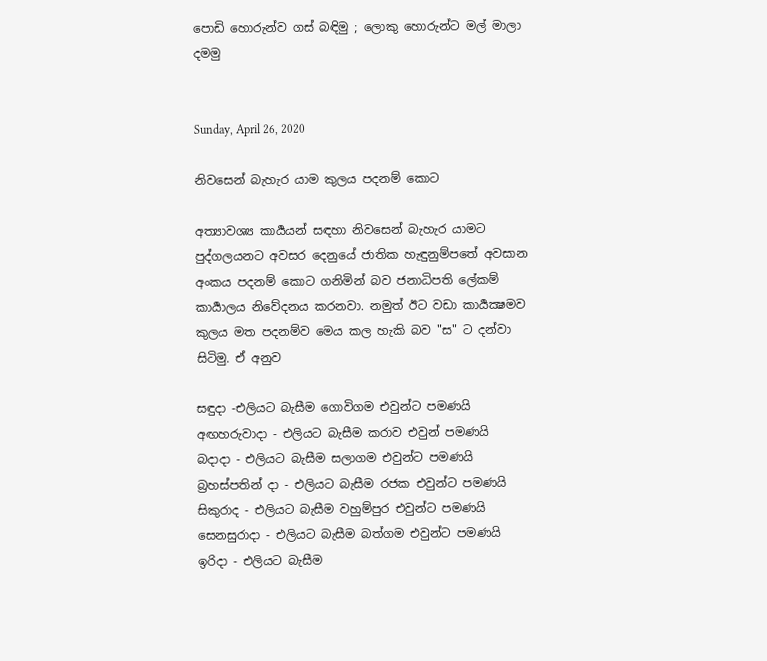පොඩි හොරුන්ව ගස් බඳිමු ; ලොකු හොරුන්ට මල් මාලා දමමු


Sunday, April 26, 2020

නිවසෙන් බැහැර යාම කුලය පදනම් කොට

අත්‍යාවශ්‍ය කාර්‍යයන් සඳහා නිවසෙන් බැහැර යාමට පුද්ගලයනට අවසර දෙනුයේ ජාතික හැඳුනුම්පතේ අවසාන අංකය පදනම් කොට ගනිමින් බව ජනාධිපති ලේකම් කාර්‍යාලය නිවේදනය කරනවා. නමුත් ඊට වඩා කාර්‍යක්‍ෂමව කුලය මත පදනම්ව මෙය කල හැකි බව "ස" ට දන්වා සිටිමු. ඒ අනුව

සඳුදා -එලියට බැසීම ගොවිගම එවුන්ට පමණයි
අඟහරුවාදා - එලියට බැසීම කරාව එවුන් පමණයි
බදාදා - එලියට බැසීම සලාගම එවුන්ට පමණයි
බ්‍රහස්පතින් දා - එලියට බැසීම රජක එවුන්ට පමණයි
සිකුරාද - එලියට බැසීම වහුම්පුර එවුන්ට පමණයි
සෙනසුරාදා - එලියට බැසීම බත්ගම එවුන්ට පමණයි
ඉරිදා - එලියට බැසීම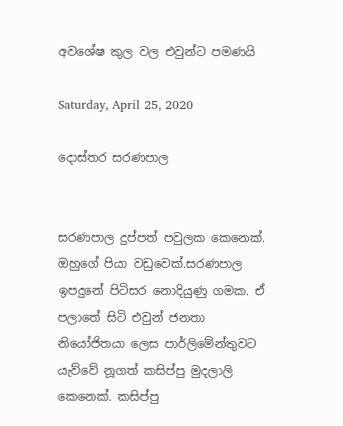අවශේෂ කුල වල එවුන්ට පමණයි

Saturday, April 25, 2020

දොස්තර සරණපාල


සරණපාල දුප්පත් පවුලක කෙනෙක්. ඔහුගේ පියා වඩුවෙක්.සරණපාල ඉපදුනේ පිටිසර නොදියුණු ගමක. ඒ පලාතේ සිටි එවුන් ජනතා නියෝජිතයා ලෙස පාර්ලිමේන්තුවට යැව්වේ නූගත් කසිප්පු මුදලාලි කෙනෙක්. කසිප්පු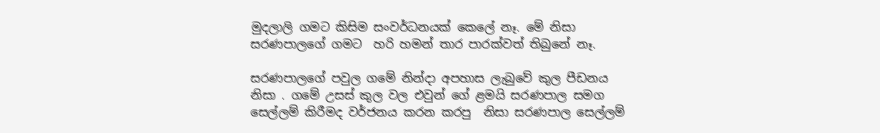මුදලාලි ගමට කිසිම සංවර්ධනයක් කෙලේ නෑ. මේ නිසා සරණපාලගේ ගමට  හරි හමන් තාර පාරක්වත් තිබුනේ නෑ.

සරණපාලගේ පවුල ගමේ නින්දා අපහාස ලැබුවේ කුල පීඩනය නිසා . ගමේ උසස් කුල වල එවුන් ගේ ළමයි සරණපාල සමග සෙල්ලම් කිරීමද වර්ජනය කරන කරපු  නිසා සරණපාල සෙල්ලම්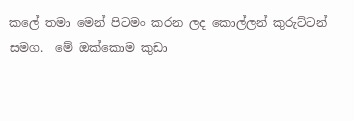කලේ තමා මෙන් පිටමං කරන ලද කොල්ලන් කුරුට්ටන් සමග.  මේ ඔක්කොම කුඩා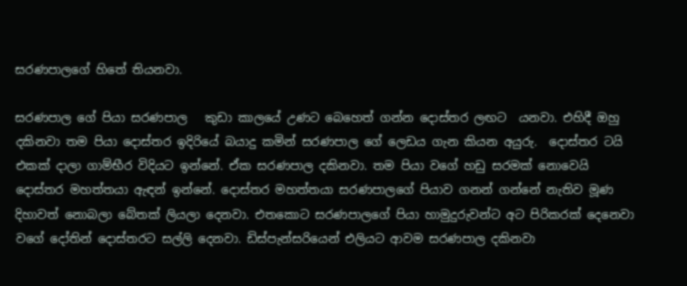සරණපාලගේ හිතේ තියනවා.

සරණපාල ගේ පියා සරණපාල   කුඩා කාලයේ උණට බෙහෙත් ගන්න දොස්තර ලඟට  යනවා. එහිදී ඔහු දකිනවා තම පියා දොස්තර ඉදිරියේ බයාදු කමින් සරණපාල ගේ ලෙඩය ගැන කියන අයුරු.  දොස්තර ටයි එකක් දාලා ගාම්භීර විදියට ඉන්නේ. ඒක සරණපාල දකිනවා. තම පියා වගේ හඩු සරමක් නොවෙයි දොස්තර මහත්තයා ඇඳන් ඉන්නේ. දොස්තර මහත්තයා සරණපාලගේ පියාව ගනන් ගන්නේ නැතිව මූණ දිහාවත් නොබලා බේතක් ලියලා දෙනවා. එතකොට සරණපාලගේ පියා හාමුදුරුවන්ට අට පිරිකරක් දෙනෙවා වගේ දෝතින් දොස්තරට සල්ලි දෙනවා. ඩිස්පැන්සරියෙන් එලියට ආවම සරණපාල දකිනවා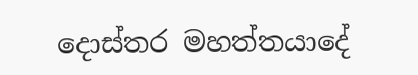දොස්තර මහත්තයාදේ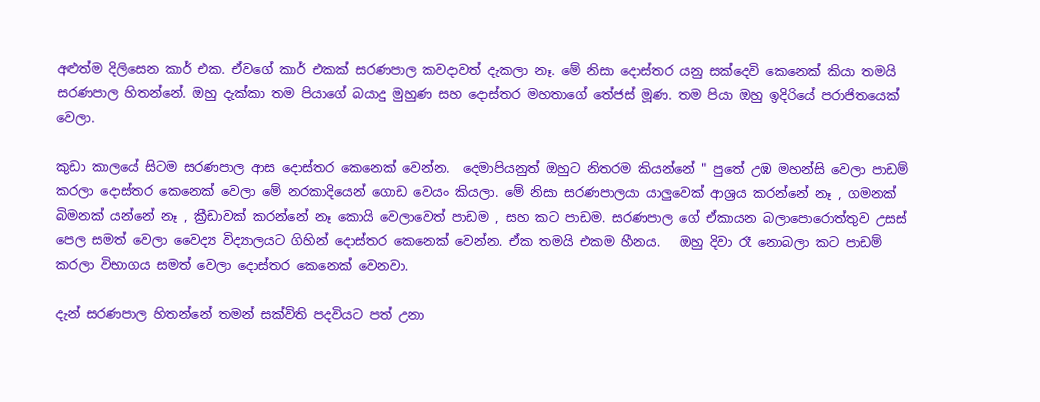අළුත්ම දිලිසෙන කාර් එක. ඒවගේ කාර් එකක් සරණපාල කවදාවත් දැකලා නෑ. මේ නිසා දොස්තර යනු සක්දෙවි කෙනෙක් කියා තමයි සරණපාල හිතන්නේ. ඔහු දැක්කා තම පියාගේ බයාදු මුහුණ සහ දොස්තර මහතාගේ තේජස් මූණ. තම පියා ඔහු ඉදිරියේ පරාජිතයෙක් වෙලා.

කුඩා කාලයේ සිටම සරණපාල ආස දොස්තර කෙනෙක් වෙන්න.  දෙමාපියනුත් ඔහුට නිතරම කියන්නේ " පුතේ උඹ මහන්සි වෙලා පාඩම් කරලා දොස්තර කෙනෙක් වෙලා මේ නරකාදියෙන් ගොඩ වෙයං කියලා. මේ නිසා සරණපාලයා යාලුවෙක් ආශ්‍රය කරන්නේ නෑ , ගමනක් බිමනක් යන්නේ නෑ , ක්‍රීඩාවක් කරන්නේ නෑ කොයි වෙලාවෙත් පාඩම , සහ කට පාඩම. සරණපාල ගේ ඒකායන බලාපොරොත්තුව උසස් පෙල සමත් වෙලා වෛද්‍ය විද්‍යාලයට ගිහින් දොස්තර කෙනෙක් වෙන්න. ඒක තමයි එකම හීනය.   ඔහු දිවා රෑ නොබලා කට පාඩම් කරලා විභාගය සමත් වෙලා දොස්තර කෙනෙක් වෙනවා.

දැන් සරණපාල හිතන්නේ තමන් සක්විති පදවියට පත් උනා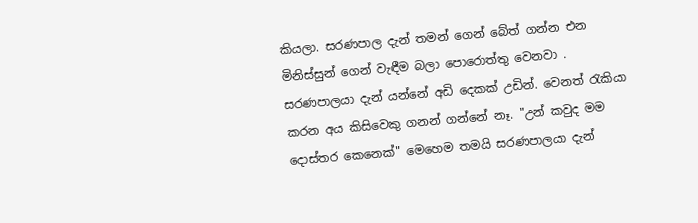කියලා. සරණපාල දැන් තමන් ගෙන් බේත් ගන්න එන මිනිස්සුන් ගෙන් වැඳීම බලා පොරොත්තු වෙනවා . සරණපාලයා දැන් යන්නේ අඩි දෙකක් උඩින්. වෙනත් රැකියා කරන අය කිසිවෙකු ගනන් ගන්නේ නෑ. "උන් කවුද මම දොස්තර කෙනෙක්" මෙහෙම තමයි සරණපාලයා දැන්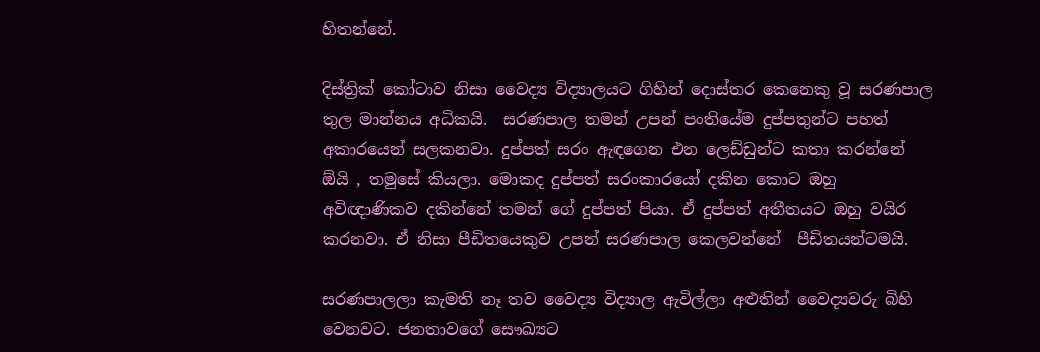හිතන්නේ.

දිස්ත්‍රික් කෝටාව නිසා වෛද්‍ය විද්‍යාලයට ගිහින් දොස්තර කෙනෙකු වූ සරණපාල තුල මාන්නය අධිකයි.  සරණපාල තමන් උපන් පංතියේම දුප්පතුන්ට පහත් අකාරයෙන් සලකනවා. දුප්පත් සරං ඇඳගෙන එන ලෙඩ්ඩුන්ට කතා කරන්නේ ඕයි , තමුසේ කියලා. මොකද දුප්පත් සරංකාරයෝ දකින කොට ඔහු අවිඥාණිකව දකින්නේ තමන් ගේ දුප්පත් පියා. ඒ දුප්පත් අතීතයට ඔහු වයිර කරනවා. ඒ නිසා පීඩිතයෙකුව උපන් සරණපාල කෙලවන්නේ  පීඩිතයන්ටමයි.

සරණපාලලා කැමති නෑ තව වෛද්‍ය විද්‍යාල ඇවිල්ලා අළුතින් වෛද්‍යවරු බිහි වෙනවට. ජනතාවගේ සෞඛ්‍යට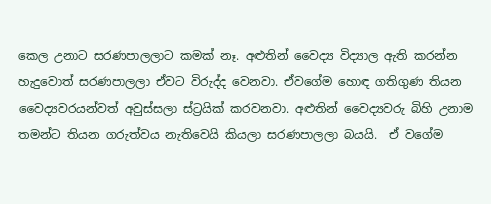කෙල උනාට සරණපාලලාට කමක් නෑ. අළුතින් වෛද්‍ය විද්‍යාල ඇති කරන්න හැදුවොත් සරණපාලලා ඒවට විරුද්ද වෙනවා. ඒවගේම හොඳ ගතිගුණ තියන වෛද්‍යවරයන්වත් අවුස්සලා ස්ට්‍රයික් කරවනවා. අළුතින් වෛද්‍යවරු බිහි උනාම තමන්ට තියන ගරුත්වය නැතිවෙයි කියලා සරණපාලලා බයයි.  ඒ වගේම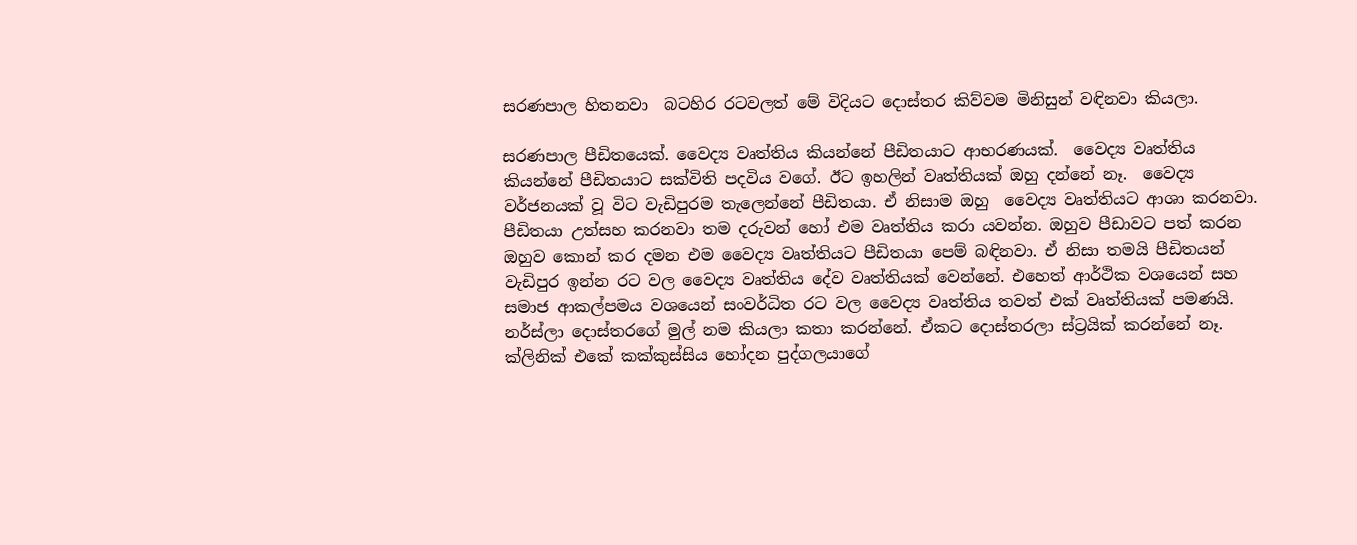සරණපාල හිතනවා  බටහිර රටවලත් මේ විදියට දොස්තර කිව්වම මිනිසුන් වඳිනවා කියලා.

සරණපාල පීඩිතයෙක්. වෛද්‍ය වෘත්තිය කියන්නේ පීඩිතයාට ආභරණයක්.  වෛද්‍ය වෘත්තිය කියන්නේ පීඩිතයාට සක්විති පදවිය වගේ. ඊට ඉහලින් වෘත්තියක් ඔහු දන්නේ නෑ.  වෛද්‍ය වර්ජනයක් වූ විට වැඩිපුරම තැලෙන්නේ පීඩිතයා. ඒ නිසාම ඔහු  වෛද්‍ය වෘත්තියට ආශා කරනවා. පීඩිතයා උත්සහ කරනවා තම දරුවන් හෝ එම වෘත්තිය කරා යවන්න. ඔහුව පීඩාවට පත් කරන ඔහුව කොන් කර දමන එම වෛද්‍ය වෘත්තියට පීඩිතයා පෙම් බඳිනවා. ඒ නිසා තමයි පීඩිතයන් වැඩිපුර ඉන්න රට වල වෛද්‍ය වෘත්තිය දේව වෘත්තියක් වෙන්නේ. එහෙත් ආර්ථික වශයෙන් සහ සමාජ ආකල්පමය වශයෙන් සංවර්ධිත රට වල වෛද්‍ය වෘත්තිය තවත් එක් වෘත්තියක් පමණයි. නර්ස්ලා දොස්තරගේ මුල් නම කියලා කතා කරන්නේ. ඒකට දොස්තරලා ස්ට්‍රයික් කරන්නේ නෑ. ක්ලිනික් එකේ කක්කුස්සිය හෝදන පුද්ගලයාගේ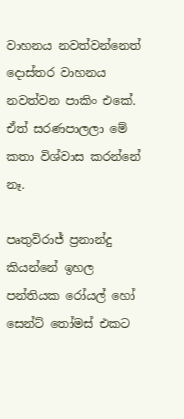වාහනය නවත්වන්නෙත් දොස්තර වාහනය නවත්වන පාකිං එකේ. ඒත් සරණපාලලා මේ කතා විශ්වාස කරන්නේ නෑ.

පෘතුවිරාජ් ප්‍රනාන්දු කියන්නේ ඉහල පන්තියක රෝයල් හෝ සෙන්ට් තෝමස් එකට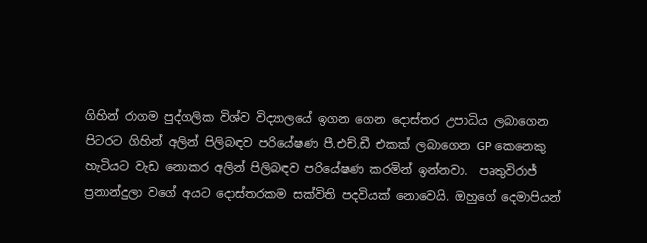ගිහින් රාගම පුද්ගලික විශ්ව විද්‍යාලයේ ඉගන ගෙන දොස්තර උපාධිය ලබාගෙන පිටරට ගිහින් අලින් පිලිබඳව පරියේෂණ පී.එච්.ඩී එකක් ලබාගෙන GP කෙනෙකු හැටියට වැඩ නොකර අලින් පිලිබඳව පරියේෂණ කරමින් ඉන්නවා.  පෘතුවිරාජ් ප්‍රනාන්දුලා වගේ අයට දොස්තරකම සක්විති පදවියක් නොවෙයි. ඔහුගේ දෙමාපියන්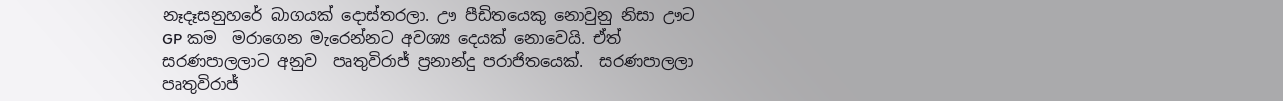නෑදෑසනුහරේ බාගයක් දොස්තරලා. ඌ පීඩිතයෙකු නොවුනු නිසා ඌට GP කම  මරාගෙන මැරෙන්නට අවශ්‍ය දෙයක් නොවෙයි. ඒත් සරණපාලලාට අනුව  පෘතුවිරාජ් ප්‍රනාන්දු පරාජිතයෙක්.  සරණපාලලා  පෘතුවිරාජ්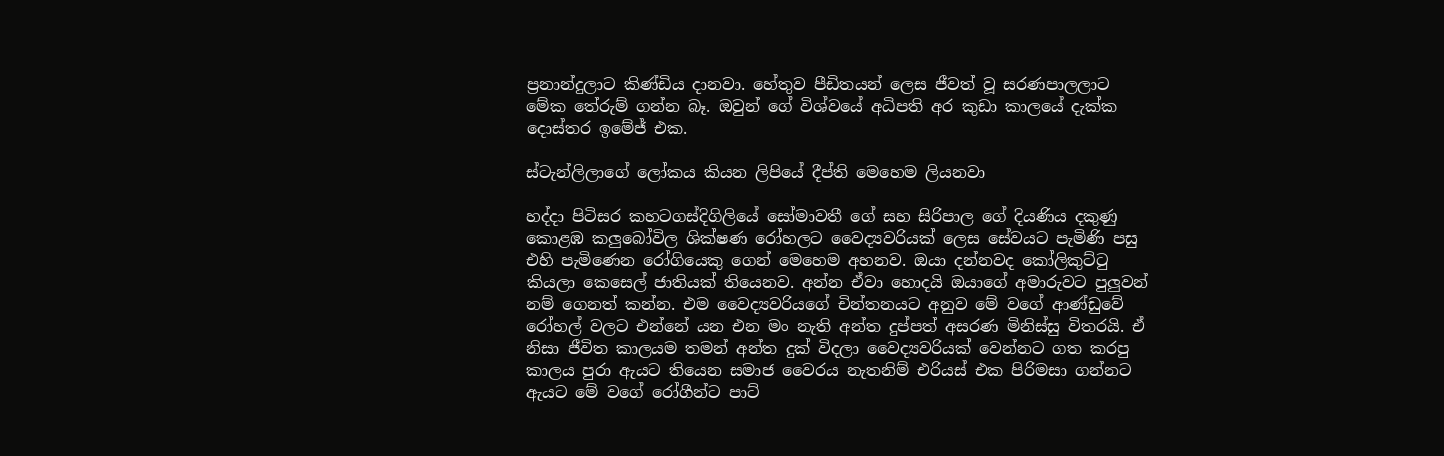ප්‍රනාන්දුලාට කිණ්ඩිය දානවා. හේතුව පීඩිතයන් ලෙස ජීවත් වූ සරණපාලලාට මේක තේරුම් ගන්න බෑ. ඔවුන් ගේ විශ්වයේ අධිපති අර කුඩා කාලයේ දැක්ක දොස්තර ඉමේජ් එක.

ස්ටැන්ලිලාගේ ලෝකය කියන ලිපියේ දීප්ති මෙහෙම ලියනවා

හද්දා පිටිසර කහටගස්දිගිලියේ සෝමාවතී ගේ සහ සිරිපාල ගේ දියණිය දකුණු කොළඹ කලුබෝවිල ශික්ෂණ රෝහලට වෛද්‍යවරියක් ලෙස සේවයට පැමිණි පසු එහි පැමිණෙන රෝගියෙකු ගෙන් මෙහෙම අහනව. ඔයා දන්නවද කෝලිකුට්ටු කියලා කෙසෙල් ජාතියක් තියෙනව. අන්න ඒවා හොදයි ඔයාගේ අමාරුවට පුලුවන් නම් ගෙනත් කන්න. එම වෛද්‍යවරියගේ චින්තනයට අනුව මේ වගේ ආණ්ඩුවේ රෝහල් වලට එන්නේ යන එන මං නැති අන්ත දුප්පත් අසරණ මිනිස්සු විතරයි. ඒ නිසා ජීවිත කාලයම තමන් අන්ත දුක් විදලා වෛද්‍යවරියක් වෙන්නට ගත කරපු කාලය පුරා ඇයට තියෙන සමාජ වෛරය නැතනිම් එරියස් එක පිරිමසා ගන්නට ඇයට මේ වගේ රෝගීන්ට පාට්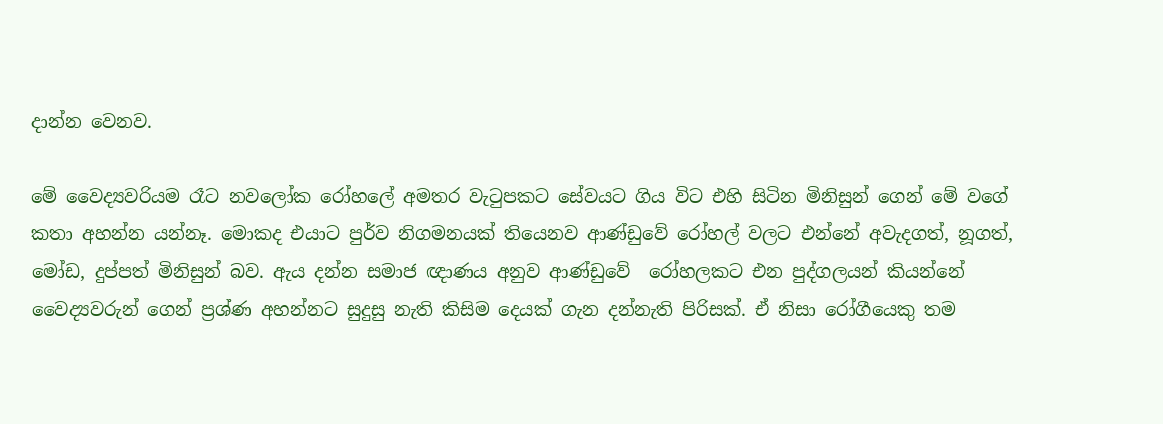දාන්න වෙනව.

මේ වෛද්‍යවරියම රෑට නවලෝක රෝහලේ අමතර වැටුපකට සේවයට ගිය විට එහි සිටින මිනිසුන් ගෙන් මේ වගේ කතා අහන්න යන්නෑ. මොකද එයාට පුර්ව නිගමනයක් තියෙනව ආණ්ඩුවේ රෝහල් වලට එන්නේ අවැදගත්, නූගත්, මෝඩ, දුප්පත් මිනිසුන් බව. ඇය දන්න සමාජ ඥාණය අනුව ආණ්ඩුවේ  රෝහලකට එන පුද්ගලයන් කියන්නේ වෛද්‍යවරුන් ගෙන් ප්‍රශ්ණ අහන්නට සුදුසු නැති කිසිම දෙයක් ගැන දන්නැති පිරිසක්. ඒ නිසා රෝගීයෙකු තම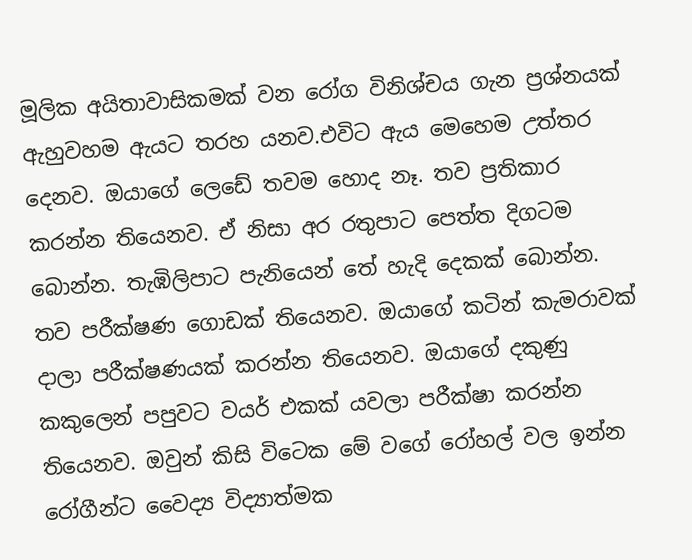මූලික අයිතාවාසිකමක් වන රෝග විනිශ්චය ගැන ප්‍රශ්නයක් ඇහුවහම ඇයට තරහ යනව.එවිට ඇය මෙහෙම උත්තර දෙනව. ඔයාගේ ලෙඩේ තවම හොද නෑ. තව ප්‍රතිකාර කරන්න තියෙනව. ඒ නිසා අර රතුපාට පෙත්ත දිගටම බොන්න. තැඹිලිපාට පැනියෙන් තේ හැදි දෙකක් බොන්න. තව පරීක්ෂණ ගොඩක් තියෙනව. ඔයාගේ කටින් කැමරාවක් දාලා පරීක්ෂණයක් කරන්න තියෙනව. ඔයාගේ දකුණු කකුලෙන් පපුවට වයර් එකක් යවලා පරීක්ෂා කරන්න තියෙනව. ඔවුන් කිසි විටෙක මේ වගේ රෝහල් වල ඉන්න රෝගීන්ට වෛද්‍ය විද්‍යාත්මක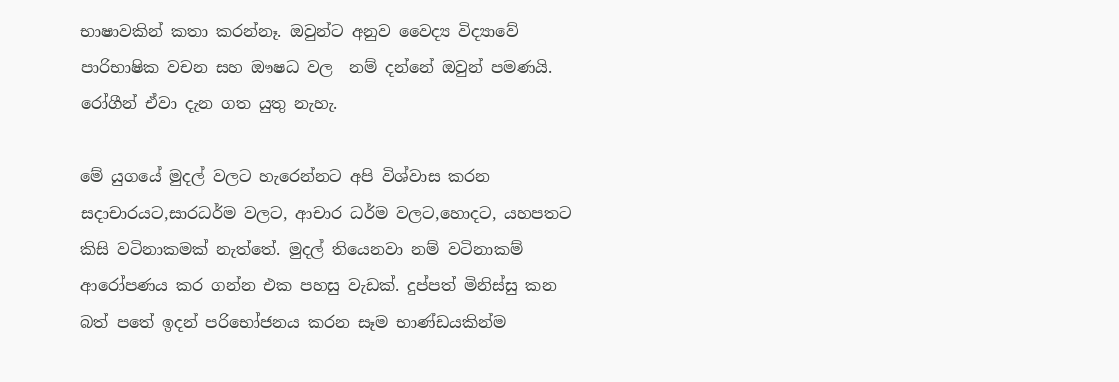භාෂාවකින් කතා කරන්නෑ. ඔවුන්ට අනුව වෛද්‍ය විද්‍යාවේ පාරිභාෂික වචන සහ ඖෂධ වල  නම් දන්නේ ඔවුන් පමණයි. රෝගීන් ඒවා දැන ගත යුතු නැහැ.

මේ යුගයේ මුදල් වලට හැරෙන්නට අපි විශ්වාස කරන සදාචාරයට,සාරධර්ම වලට, ආචාර ධර්ම වලට,හොදට, යහපතට කිසි වටිනාකමක් නැත්තේ. මුදල් තියෙනවා නම් වටිනාකම් ආරෝපණය කර ගන්න එක පහසු වැඩක්. දුප්පත් මිනිස්සු කන බත් පතේ ඉදන් පරිභෝජනය කරන සෑම භාණ්ඩයකින්ම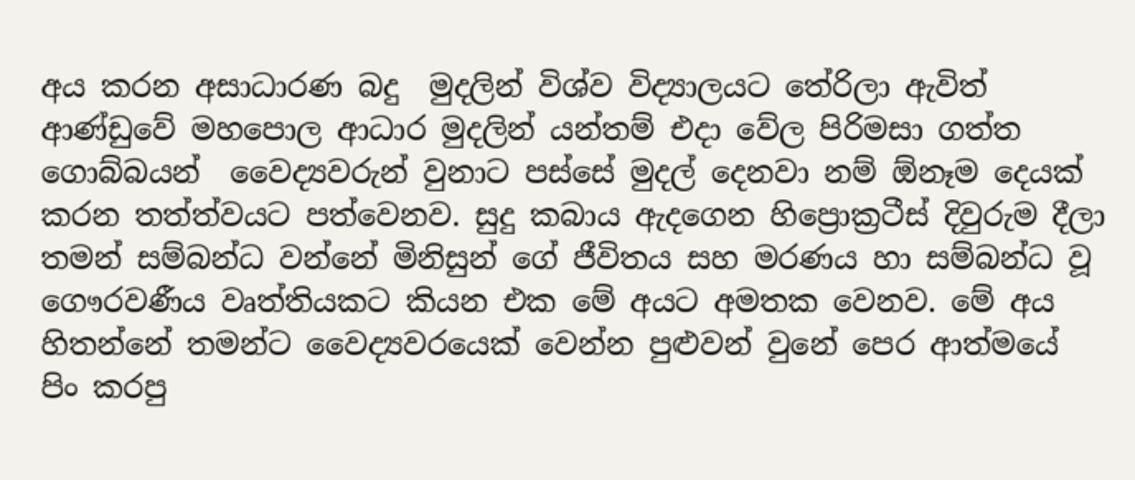අය කරන අසාධාරණ බදු  මුදලින් විශ්ව විද්‍යාලයට තේරිලා ඇවිත් ආණ්ඩුවේ මහපොල ආධාර මුදලින් යන්තම් එදා වේල පිරිමසා ගත්ත ගොබ්බයන්  වෛද්‍යවරුන් වුනාට පස්සේ මුදල් දෙනවා නම් ඕනෑම දෙයක් කරන තත්ත්වයට පත්වෙනව. සුදු කබාය ඇදගෙන හිප්‍රොක්‍රටීස් දිවුරුම දීලා තමන් සම්බන්ධ වන්නේ මිනිසුන් ගේ ජීවිතය සහ මරණය හා සම්බන්ධ වූ ගෞරවණීය වෘත්තියකට කියන එක මේ අයට අමතක වෙනව. මේ අය හිතන්නේ තමන්ට වෛද්‍යවරයෙක් වෙන්න පුළුවන් වුනේ පෙර ආත්මයේ පිං කරපු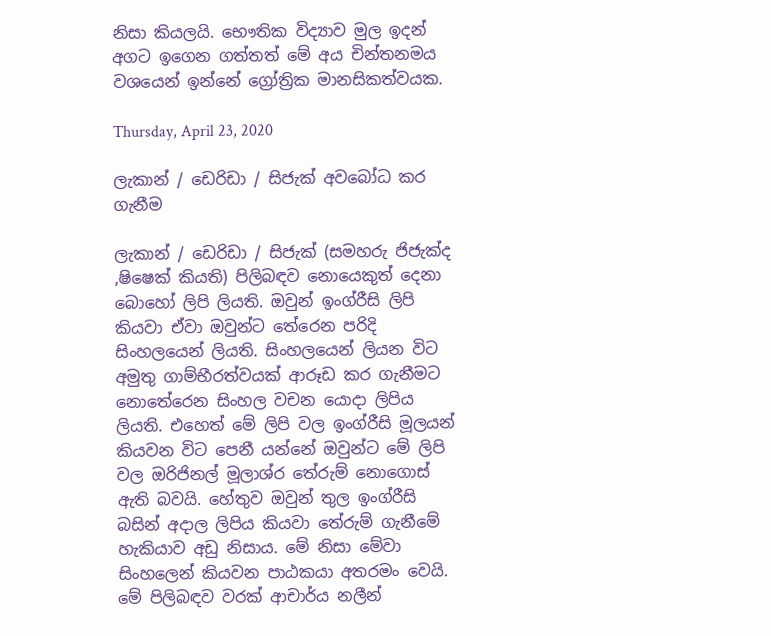නිසා කියලයි. භෞතික විද්‍යාව මුල ඉදන් අගට ඉගෙන ගත්තත් මේ අය චින්තනමය වශයෙන් ඉන්නේ ග්‍රෝත්‍රික මානසිකත්වයක.

Thursday, April 23, 2020

ලැකාන් / ඩෙරිඩා / සිජැක් අවබෝධ කර ගැනීම

ලැකාන් / ඩෙරිඩා / සිජැක් (සමහරු ජිජැක්ද ,ෂිෂෙක් කියති) පිලිබඳව නොයෙකුත් දෙනා බොහෝ ලිපි ලියති. ඔවුන් ඉංග්රීසි ලිපි කියවා ඒවා ඔවුන්ට තේරෙන පරිදි සිංහලයෙන් ලියති. සිංහලයෙන් ලියන විට අමුතු ගාම්භීරත්වයක් ආරූඩ කර ගැනීමට නොතේරෙන සිංහල වචන යොදා ලිපිය ලියති. එහෙත් මේ ලිපි වල ඉංග්රීසි මූලයන් කියවන විට පෙනී යන්නේ ඔවුන්ට මේ ලිපි වල ඔරිජිනල් මූලාශ්ර තේරුම් නොගොස් ඇති බවයි. හේතුව ඔවුන් තුල ඉංග්රීසි බසින් අදාල ලිපිය කියවා තේරුම් ගැනීමේ හැකියාව අඩු නිසාය. මේ නිසා මේවා සිංහලෙන් කියවන පාඨකයා අතරමං වෙයි. මේ පිලිබඳව වරක් ආචාර්ය නලීන්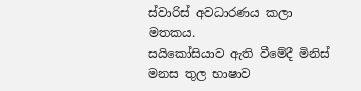ස්වාරිස් අවධාරණය කලා මතකය.
සයිකෝසියාව ඇති වීමේදී මිනිස් මනස තුල භාෂාව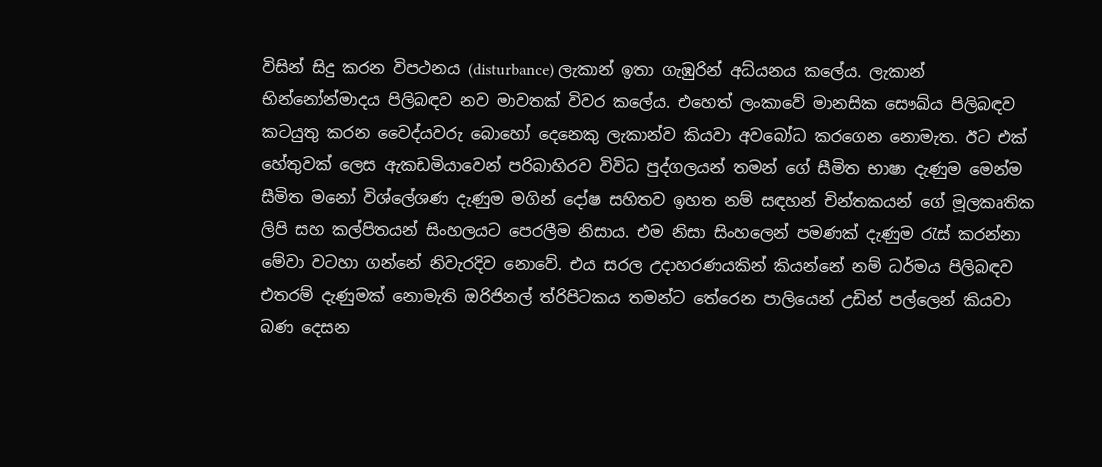විසින් සිදු කරන විපථනය (disturbance) ලැකාන් ඉතා ගැඹුරින් අධ්යනය කලේය. ලැකාන් භින්නෝන්මාදය පිලිබඳව නව මාවතක් විවර කලේය. එහෙත් ලංකාවේ මානසික සෞඛ්ය පිලිබඳව කටයුතු කරන වෛද්යවරු බොහෝ දෙනෙකු ලැකාන්ව කියවා අවබෝධ කරගෙන නොමැත. ඊට එක් හේතුවක් ලෙස ඇකඩමියාවෙන් පරිබාහිරව විවිධ පුද්ගලයන් තමන් ගේ සීමිත භාෂා දැණුම මෙන්ම සීමිත මනෝ විශ්ලේශණ දැණුම මගින් දෝෂ සහිතව ඉහත නම් සඳහන් චින්තකයන් ගේ මූලකෘතික ලිපි සහ කල්පිතයන් සිංහලයට පෙරලීම නිසාය. එම නිසා සිංහලෙන් පමණක් දැණුම රැස් කරන්නා මේවා වටහා ගන්නේ නිවැරදිව නොවේ. එය සරල උදාහරණයකින් කියන්නේ නම් ධර්මය පිලිබඳව එතරම් දැණුමක් නොමැති ඔරිජිනල් ත්රිපිටකය තමන්ට තේරෙන පාලියෙන් උඩින් පල්ලෙන් කියවා බණ දෙසන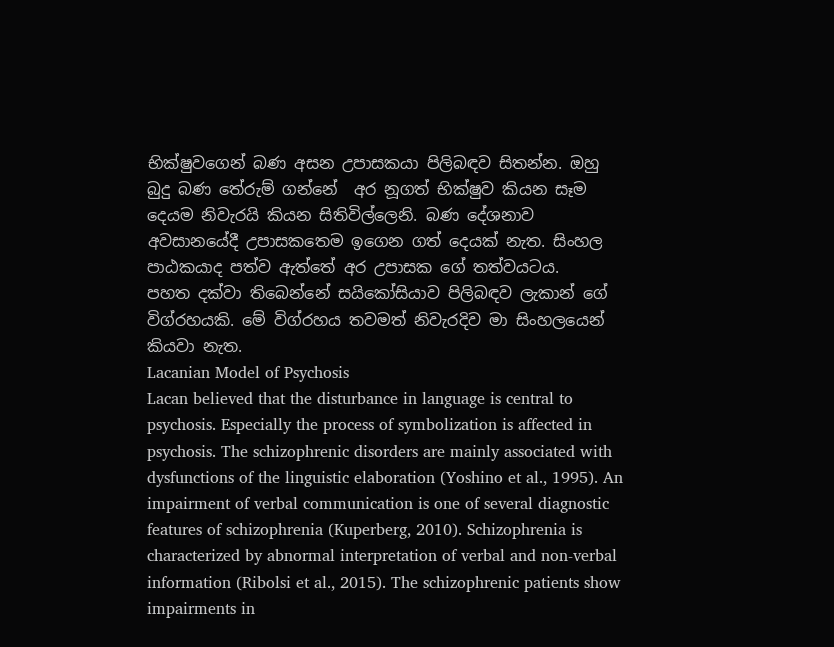භික්ෂුවගෙන් බණ අසන උපාසකයා පිලිබඳව සිතන්න. ඔහු  බුදු බණ තේරුම් ගන්නේ  අර නූගත් භික්ෂුව කියන සෑම දෙයම නිවැරයි කියන සිතිවිල්ලෙනි. බණ දේශනාව අවසානයේදී උපාසකතෙම ඉගෙන ගත් දෙයක් නැත. සිංහල පාඨකයාද පත්ව ඇත්තේ අර උපාසක ගේ තත්වයටය.
පහත දක්වා තිබෙන්නේ සයිකෝසියාව පිලිබඳව ලැකාන් ගේ  විග්රහයකි. මේ විග්රහය තවමත් නිවැරදිව මා සිංහලයෙන් කියවා නැත.
Lacanian Model of Psychosis
Lacan believed that the disturbance in language is central to psychosis. Especially the process of symbolization is affected in psychosis. The schizophrenic disorders are mainly associated with dysfunctions of the linguistic elaboration (Yoshino et al., 1995). An impairment of verbal communication is one of several diagnostic features of schizophrenia (Kuperberg, 2010). Schizophrenia is characterized by abnormal interpretation of verbal and non-verbal information (Ribolsi et al., 2015). The schizophrenic patients show impairments in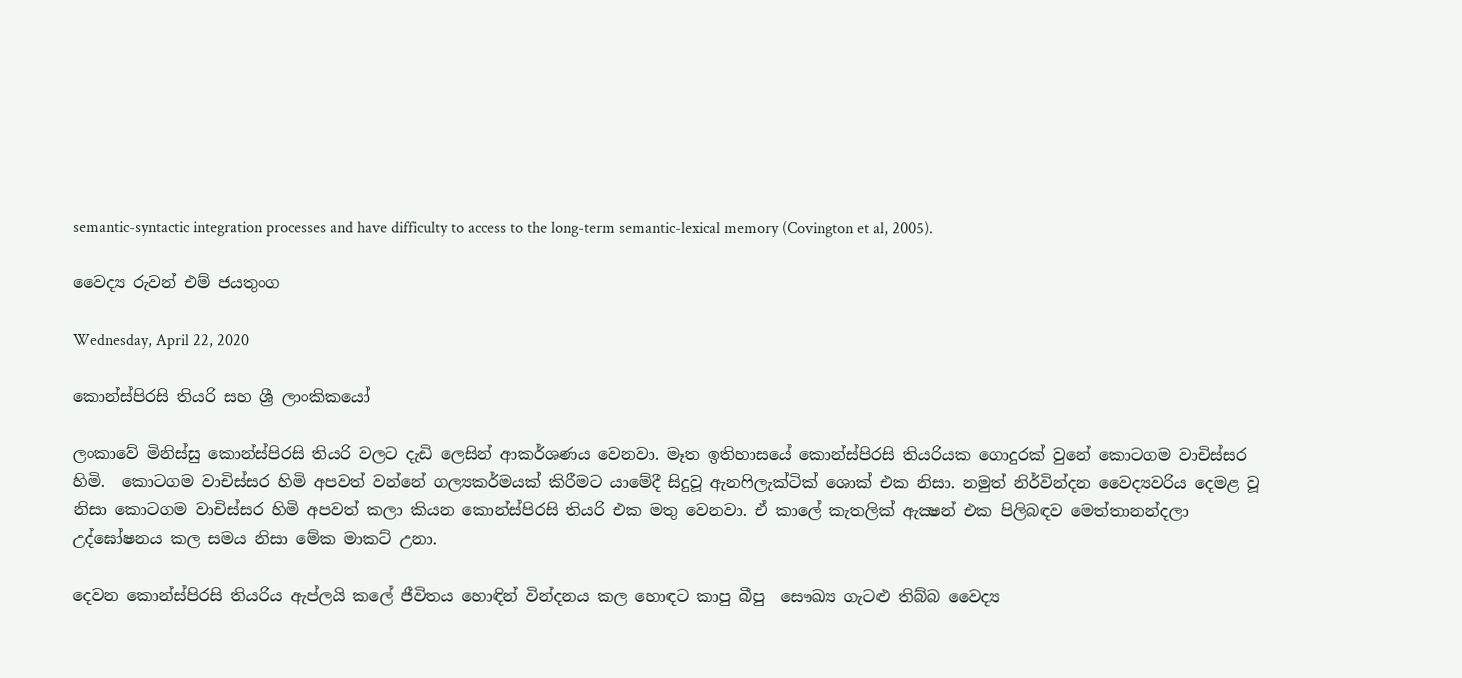semantic-syntactic integration processes and have difficulty to access to the long-term semantic-lexical memory (Covington et al, 2005).

වෛද්‍ය රුවන් එම් ජයතුංග

Wednesday, April 22, 2020

කොන්ස්පිරසි තියරි සහ ශ්‍රී ලාංකිකයෝ

ලංකාවේ මිනිස්සු කොන්ස්පිරසි තියරි වලට දැඩි ලෙසින් ආකර්ශණය වෙනවා. මෑත ඉතිහාසයේ කොන්ස්පිරසි තියරියක ගොදුරක් වුනේ කොටගම වාචිස්සර හිමි.  කොටගම වාචිස්සර හිමි අපවත් වන්නේ ගල්‍යකර්මයක් කිරීමට යාමේදී සිදුවූ ඇනෆිලැක්ටික් ශොක් එක නිසා. නමුත් නිර්වින්දන වෛද්‍යවරිය දෙමළ වූ නිසා කොටගම වාචිස්සර හිමි අපවත් කලා කියන කොන්ස්පිරසි තියරි එක මතු වෙනවා. ඒ කාලේ කැතලික් ඇක්‍ෂන් එක පිලිබඳව මෙත්තානන්දලා උද්ඝෝෂනය කල සමය නිසා මේක මාකට් උනා.

දෙවන කොන්ස්පිරසි තියරිය ඇප්ලයි කලේ ජීවිතය හොඳින් වින්දනය කල හොඳට කාපු බීපු  සෞඛ්‍ය ගැටළු තිබ්බ වෛද්‍ය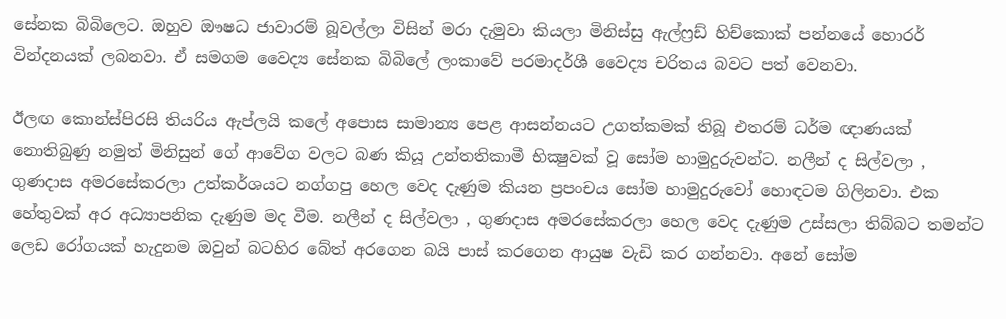සේනක බිබිලෙට. ඔහුව ඖෂධ ජාවාරම් බූවල්ලා විසින් මරා දැමුවා කියලා මිනිස්සු ඇල්ෆ්‍රඩ් හිච්කොක් පන්නයේ හොරර් වින්දනයක් ලබනවා. ඒ සමගම වෛද්‍ය සේනක බිබිලේ ලංකාවේ පරමාදර්ශී වෛද්‍ය චරිතය බවට පත් වෙනවා.

ඊලඟ කොන්ස්පිරසි තියරිය ඇප්ලයි කලේ අපොස සාමාන්‍ය පෙළ ආසන්නයට උගත්කමක් තිබූ එතරම් ධර්ම ඥාණයක් නොතිබුණු නමුත් මිනිසුන් ගේ ආවේග වලට බණ කියූ උන්තතිකාමී භික්‍ෂුවක් වූ සෝම හාමුදුරුවන්ට. නලීන් ද සිල්වලා , ගුණදාස අමරසේකරලා උත්කර්ශයට නග්ගපු හෙල වෙද දැණුම කියන ප්‍රපංචය සෝම හාමුදුරුවෝ හොඳටම ගිලිනවා. එක හේතුවක් අර අධ්‍යාපනික දැණුම මද වීම. නලීන් ද සිල්වලා , ගුණදාස අමරසේකරලා හෙල වෙද දැණුම උස්සලා තිබ්බට තමන්ට ලෙඩ රෝගයක් හැදුනම ඔවුන් බටහිර බේත් අරගෙන බයි පාස් කරගෙන ආයුෂ වැඩි කර ගන්නවා. අනේ සෝම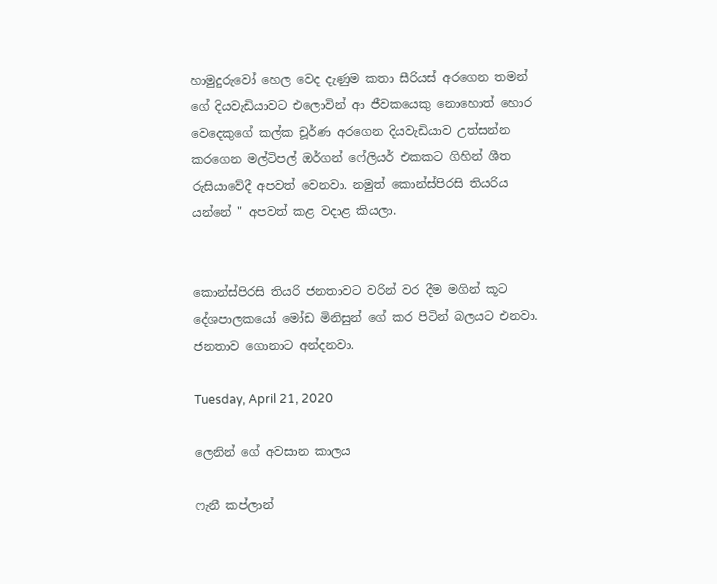හාමුදුරුවෝ හෙල වෙද දැණුම කතා සීරියස් අරගෙන තමන් ගේ දියවැඩියාවට එලොවින් ආ ජීවකයෙකු නොහොත් හොර වෙදෙකුගේ කල්ක චූර්ණ අරගෙන දියවැඩියාව උත්සන්න කරගෙන මල්ටිපල් ඔර්ගන් ෆේලියර් එකකට ගිහින් ශීත රුසියාවේදී අපවත් වෙනවා. නමුත් කොන්ස්පිරසි තියරිය යන්නේ " අපවත් කළ වදාළ කියලා.


කොන්ස්පිරසි තියරි ජනතාවට වරින් වර දීම මගින් කූට දේශපාලකයෝ මෝඩ මිනිසුන් ගේ කර පිටින් බලයට එනවා. ජනතාව ගොනාට අන්දනවා.

Tuesday, April 21, 2020

ලෙනින් ගේ අවසාන කාලය

ෆැනී කප්ලාන්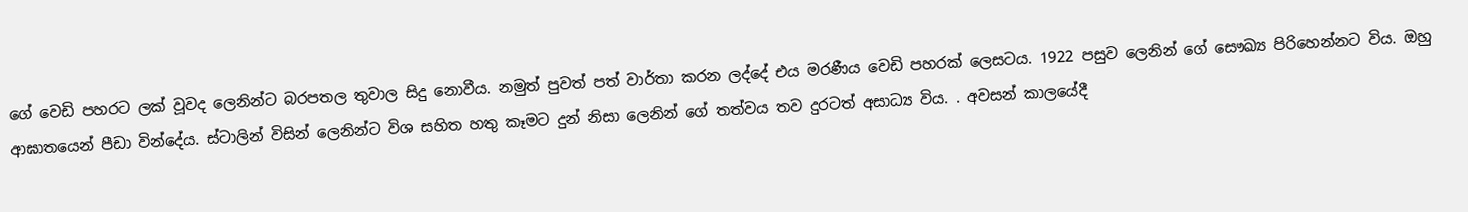ගේ වෙඩි පහරට ලක් වූවද ලෙනින්ට බරපතල තුවාල සිදු නොවීය. නමුත් පුවත් පත් වාර්තා කරන ලද්දේ එය මරණීය වෙඩි පහරක් ලෙසටය. 1922 පසුව ලෙනින් ගේ සෞඛ්‍ය පිරිහෙන්නට විය. ඔහු ආඝාතයෙන් පීඩා වින්දේය. ස්ටාලින් විසින් ලෙනින්ට විශ සහිත හතු කෑමට දුන් නිසා ලෙනින් ගේ තත්වය තව දුරටත් අසාධ්‍ය විය. . අවසන් කාලයේදී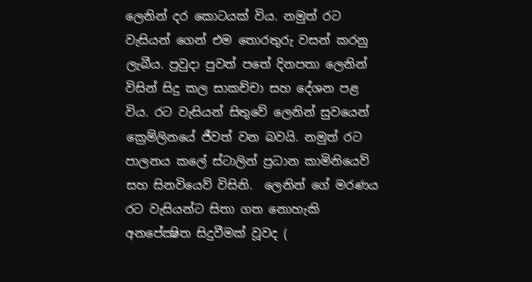ලෙනින් දර කොටයක් විය. නමුත් රට වැසියන් ගෙන් එම තොරතුරු වසන් කරනු ලැබීය. ප්‍රවුදා පුවත් පතේ දිනපතා ලෙනින් විසින් සිදු කල සාකච්චා සහ දේශන පළ විය. රට වැසියන් සිතුවේ ලෙනින් සුවයෙන් ක්‍රෙම්ලිනයේ ජීවත් වන බවයි. නමුත් රට පාලනය කලේ ස්ටාලින් ප්‍රධාන කාමිනියෙව්  සහ සිනවියෙව් විසිනි.  ලෙනින් ගේ මරණය රට වැසියන්ට සිතා ගත නොහැකි අනපේක්‍ෂිත සිදුවීමක් වූවද (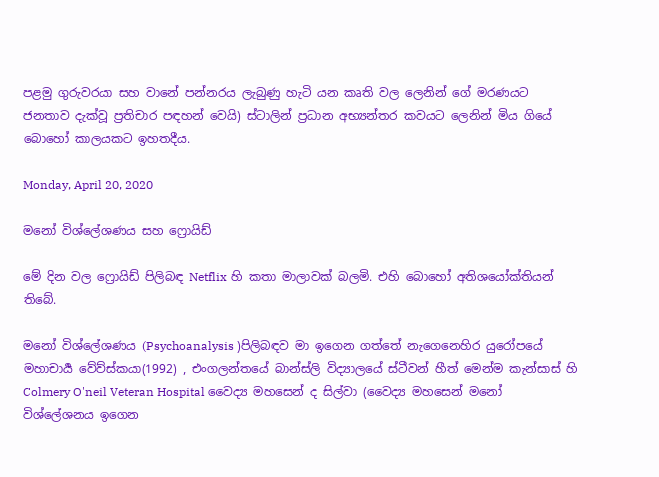පළමු ගුරුවරයා සහ වානේ පන්නරය ලැබුණු හැටි යන කෘති වල ලෙනින් ගේ මරණයට ජනතාව දැක්වූ ප්‍රතිචාර පඳහන් වෙයි) ස්ටාලින් ප්‍රධාන අභ්‍යන්තර කවයට ලෙනින් මිය ගියේ බොහෝ කාලයකට ඉහතදීය.

Monday, April 20, 2020

මනෝ විශ්ලේශණය සහ ෆ්‍රොයිඩ්

මේ දින වල ෆ්‍රොයිඩ් පිලිබඳ Netflix හි කතා මාලාවක් බලමි. එහි බොහෝ අතිශයෝක්තියන් තිබේ.

මනෝ විශ්ලේශණය (Psychoanalysis )පිලිබඳව මා ඉගෙන ගත්තේ නැගෙනෙහිර යුරෝපයේ මහාචාර්‍ය වේව්ස්කයා(1992) , එංගලන්තයේ බාන්ස්ලි විද්‍යාලයේ ස්ටීවන් හීත් මෙන්ම කැන්සාස් හි Colmery O'neil Veteran Hospital වෛද්‍ය මහසෙන් ද සිල්වා (වෛද්‍ය මහසෙන් මනෝ විශ්ලේශනය ඉගෙන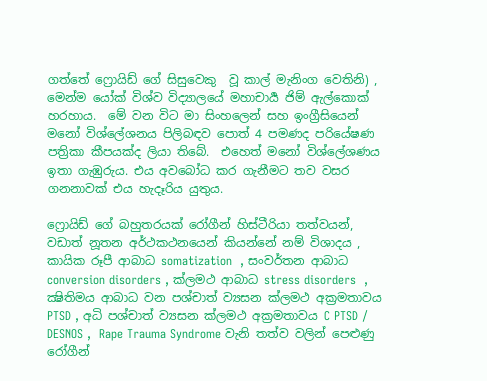ගත්තේ ෆ්‍රොයිඩ් ගේ සිසුවෙකු  වූ කාල් මැනිංග වෙතිනි) , මෙන්ම යෝක් විශ්ව විද්‍යාලයේ මහාචාර්‍ය ජිම් ඇල්කොක් හරහාය.  මේ වන විට මා සිංහලෙන් සහ ඉංග්‍රීසියෙන් මනෝ විශ්ලේශනය පිලිබඳව පොත් 4 පමණද පරියේෂණ පත්‍රිකා කීපයක්ද ලියා තිබේ.  එහෙත් මනෝ විශ්ලේශණය ඉතා ගැඹුරුය. එය අවබෝධ කර ගැනීමට තව වසර ගනනාවක් එය හැදෑරිය යුතුය.

ෆ්‍රොයිඩ් ගේ බහුතරයක් රෝගීන් හිස්ටීරියා තත්වයන්, වඩාත් නූතන අර්ථකථනයෙන් කියන්නේ නම් විශාදය , කායික රූපී ආබාධ somatization  , සංවර්තන ආබාධ conversion disorders , ක්ලමථ ආබාධ stress disorders  , ක්‍ෂිතිමය ආබාධ වන පශ්චාත් ව්‍යසන ක්ලමථ අක්‍රමතාවය PTSD , අධි පශ්චාත් ව්‍යසන ක්ලමථ අක්‍රමතාවය C PTSD / DESNOS ,  Rape Trauma Syndrome වැනි තත්ව වලින් පෙළුණු රෝගීන්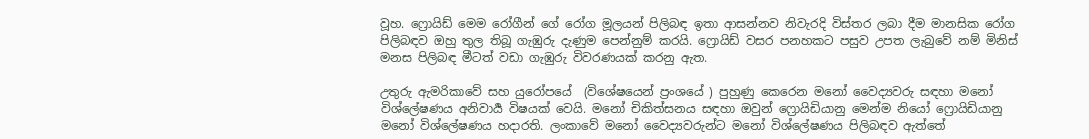වූහ. ෆ්‍රොයිඩ් මෙම රෝගීන් ගේ රෝග මූලයන් පිලිබඳ ඉතා ආසන්නව නිවැරදි විස්තර ලබා දීම මානසික රෝග පිලිබඳව ඔහු තුල තිබූ ගැඹුරු දැණුම පෙන්නුම් කරයි. ෆ්‍රොයිඩ් වසර පනහකට පසුව උපත ලැබුවේ නම් මිනිස් මනස පිලිබඳ මීටත් වඩා ගැඹුරු විවරණයක් කරනු ඇත.

උතුරු ඇමරිකාවේ සහ යුරෝපයේ  (විශේෂයෙන් ප්‍රංශයේ ) පුහුණු කෙරෙන මනෝ වෛද්‍යවරු සඳහා මනෝ විශ්ලේෂණය අනිවාර්‍ය විෂයක් වෙයි. මනෝ චිකිත්සනය සඳහා ඔවුන් ෆ්‍රොයිඩියානු මෙන්ම නියෝ ෆ්‍රොයිඩියානු මනෝ විශ්ලේෂණය හදාරති. ලංකාවේ මනෝ වෛද්‍යවරුන්ට මනෝ විශ්ලේෂණය පිලිබඳව ඇත්තේ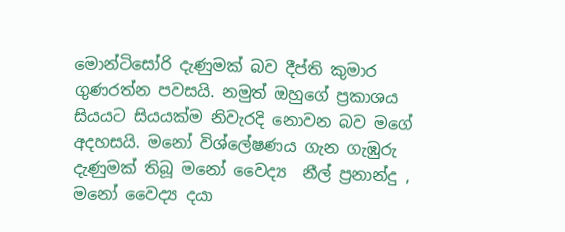මොන්ටිසෝරි දැණුමක් බව දීප්ති කුමාර ගුණරත්න පවසයි. නමුත් ඔහුගේ ප්‍රකාශය සියයට සියයක්ම නිවැරදි නොවන බව මගේ අදහසයි. මනෝ විශ්ලේෂණය ගැන ගැඹුරු දැණුමක් තිබූ මනෝ වෛද්‍ය  නීල් ප්‍රනාන්දු ,  මනෝ වෛද්‍ය දයා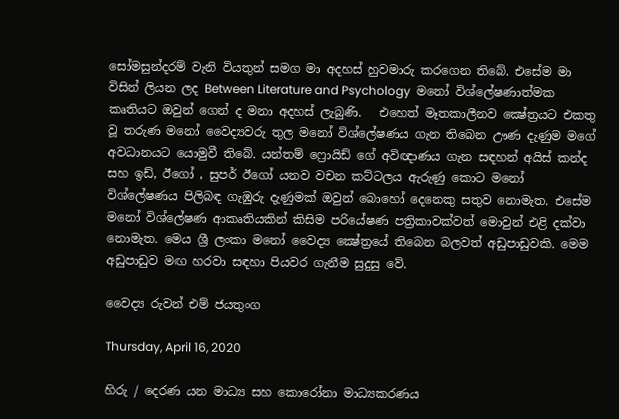සෝමසුන්දරම් වැනි වියතුන් සමග මා අදහස් හුවමාරු කරගෙන තිබේ. එසේම මා විසින් ලියන ලද Between Literature and Psychology  මනෝ විශ්ලේෂණාත්මක කෘතියට ඔවුන් ගෙන් ද මනා අදහස් ලැබුණි.   එහෙත් මෑතකාලීනව ක්‍ෂේත්‍රයට එකතු වූ තරුණ මනෝ වෛද්‍යවරු තුල මනෝ විශ්ලේෂණය ගැන තිබෙන ඌණ දැණුම මගේ අවධානයට යොමුවී තිබේ. යන්තම් ෆ්‍රොයිඩ් ගේ අවිඥාණය ගැන සඳහන් අයිස් කන්ද සහ ඉඩ්, ඊගෝ , සුපර් ඊගෝ යනව වචන කට්ටලය ඇරුණු කොට මනෝ විශ්ලේෂණය පිලිබඳ ගැඹුරු දැණුමක් ඔවුන් බොහෝ දෙනෙකු සතුව නොමැත. එසේම මනෝ විශ්ලේෂණ ආකෘතියකින් කිසිම පරියේෂණ පත්‍රිකාවක්වත් මොවුන් එළි දක්වා නොමැත. මෙය ශ්‍රී ලංකා මනෝ වෛද්‍ය ක්‍ෂේත්‍රයේ තිබෙන බලවත් අඩුපාඩුවකි. මෙම අඩුපාඩුව මඟ හරවා සඳහා පියවර ගැනීම සුදුසු වේ.

වෛද්‍ය රුවන් එම් ජයතුංග

Thursday, April 16, 2020

හිරු / දෙරණ යන මාධ්‍ය සහ කොරෝනා මාධ්‍යකරණය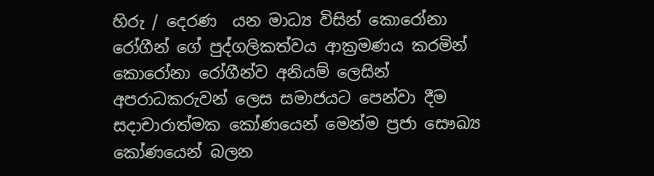හිරු / දෙරණ  යන මාධ්‍ය විසින් කොරෝනා රෝගීන් ගේ පුද්ගලිකත්වය ආක්‍රමණය කරමින් කොරෝනා රෝගීන්ව අනියම් ලෙසින් අපරාධකරුවන් ලෙස සමාජයට පෙන්වා දීම සදාචාරාත්මක කෝණයෙන් මෙන්ම ප්‍රජා සෞඛ්‍ය  කෝණයෙන් බලන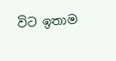විට ඉතාම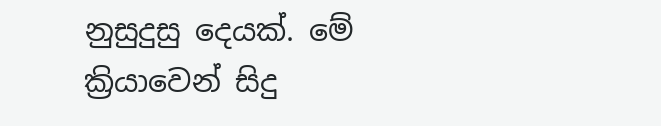නුසුදුසු දෙයක්. මේ ක්‍රියාවෙන් සිදු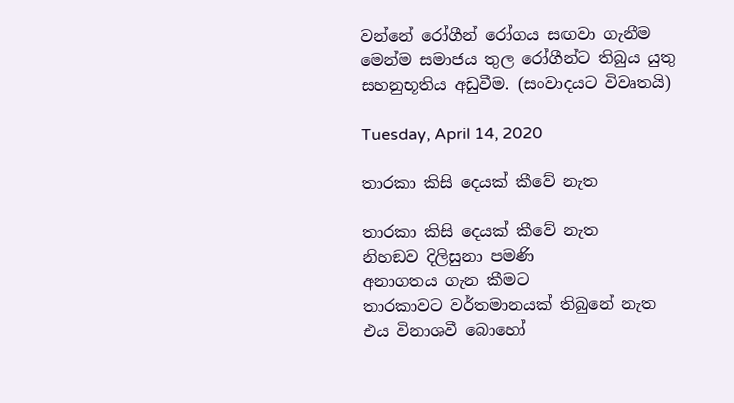වන්නේ රෝගීන් රෝගය සඟවා ගැනීම මෙන්ම සමාජය තුල රෝගීන්ට තිබුය යුතු සහනුභූතිය අඩුවීම. (සංවාදයට විවෘතයි)

Tuesday, April 14, 2020

තාරකා කිසි දෙයක් කීවේ නැත

තාරකා කිසි දෙයක් කීවේ නැත
නිහඞව දිලිසුනා පමණි
අනාගතය ගැන කීමට
තාරකාවට වර්තමානයක් තිබුනේ නැත
එය විනාශවී බොහෝ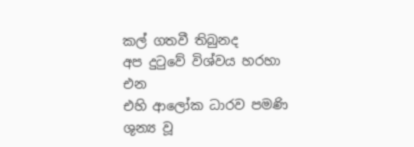කල් ගතවී තිබුනද
අප දුටුවේ විශ්වය හරහා එන
එහි ආලෝක ධාරව පමණි
ශුන්‍ය වූ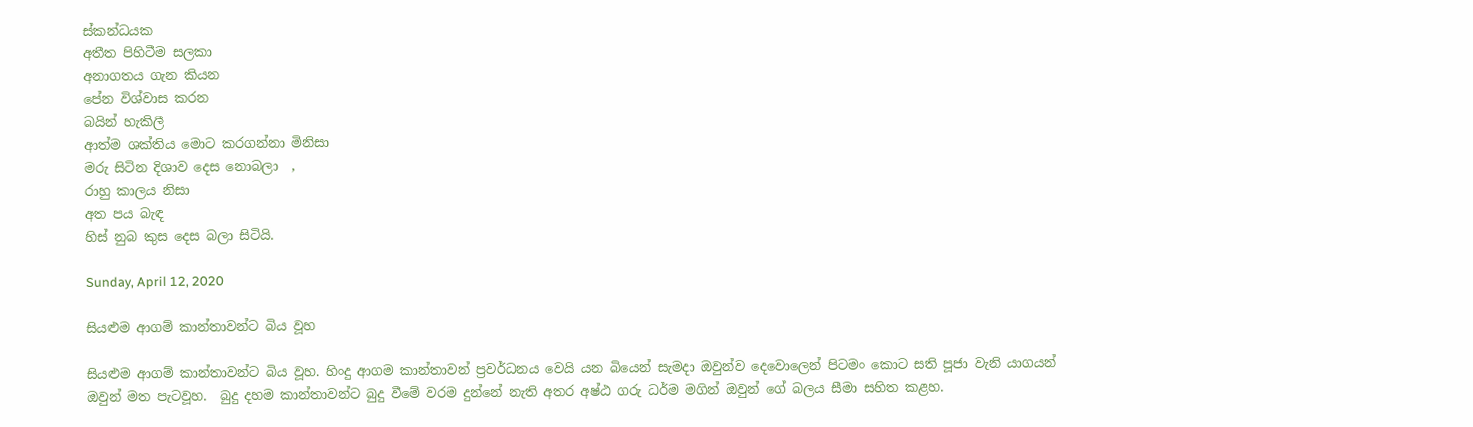ස්කන්ධයක
අතීත පිහිටීම සලකා
අනාගතය ගැන කියන
පේන විශ්වාස කරන
බයින් හැකිලී
ආත්ම ශක්තිය මොට කරගන්නා මිනිසා
මරු සිටින දිශාව දෙස නොබලා  ,
රාහු කාලය නිසා
අත පය බැඳ
හිස් නුබ කුස දෙස බලා සිටියි.

Sunday, April 12, 2020

සියළුම ආගම් කාන්තාවන්ට බිය වූහ

සියළුම ආගම් කාන්තාවන්ට බිය වූහ. හිංදු ආගම කාන්තාවන් ප්‍රවර්ධනය වෙයි යන බියෙන් සැමදා ඔවුන්ව දෙවොලෙන් පිටමං කොට සති පූජා වැනි යාගයන් ඔවුන් මත පැටවූහ.  බුදු දහම කාන්තාවන්ට බුදු වීමේ වරම දුන්නේ නැති අතර අෂ්ඨ ගරු ධර්ම මගින් ඔවුන් ගේ බලය සීමා සහිත කළහ.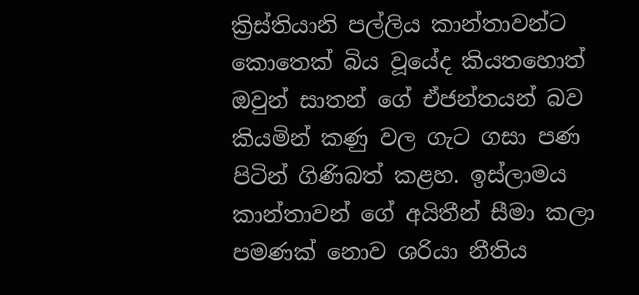ක්‍රිස්තියානි පල්ලිය කාන්තාවන්ට කොතෙක් බිය වූයේද කියතහොත් ඔවුන් සාතන් ගේ ඒජන්තයන් බව කියමින් කණු වල ගැට ගසා පණ පිටින් ගිණිබත් කළහ. ඉස්ලාමය කාන්තාවන් ගේ අයිතීන් සීමා කලා පමණක් නොව ශරියා නීතිය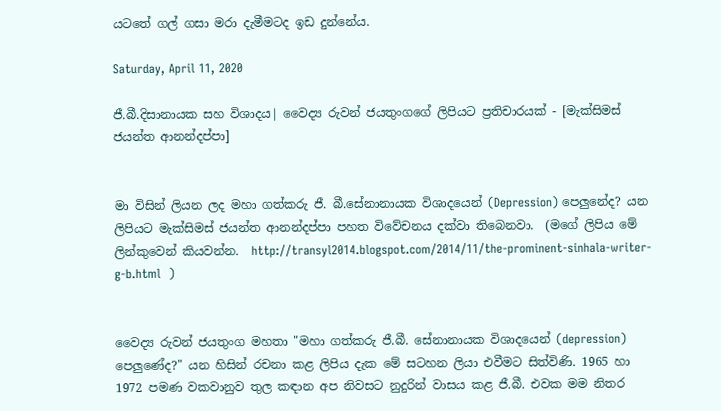යටතේ ගල් ගසා මරා දැමීමටද ඉඩ දුන්නේය.

Saturday, April 11, 2020

ජී.බී.දිසානායක සහ විශාදය| වෛද්‍ය රුවන් ජයතුංගගේ ලිපියට ප්‍රතිචාරයක් - [මැක්සිමස් ජයන්ත ආනන්දප්පා]


මා විසින් ලියන ලද මහා ගත්කරු ජී. බී.සේනානායක විශාදයෙන් (Depression) පෙලුනේද? යන ලිපියට මැක්සිමස් ජයන්ත ආනන්දප්පා පහත විවේචනය දක්වා තිබෙනවා.  (මගේ ලිපිය මේ ලින්කුවෙන් කියවන්න.  http://transyl2014.blogspot.com/2014/11/the-prominent-sinhala-writer-g-b.html  )


වෛද්‍ය රුවන් ජයතුංග මහතා "මහා ගත්කරු ජී.බී. සේනානායක විශාදයෙන් (depression) පෙලුණේද?" යන හිසින් රචනා කළ ලිපිය දැක මේ සටහන ලියා එවීමට සිත්විණි. 1965 හා 1972 පමණ වකවානුව තුල කඳාන අප නිවසට නුදුරින් වාසය කළ ජී.බී. එවක මම නිතර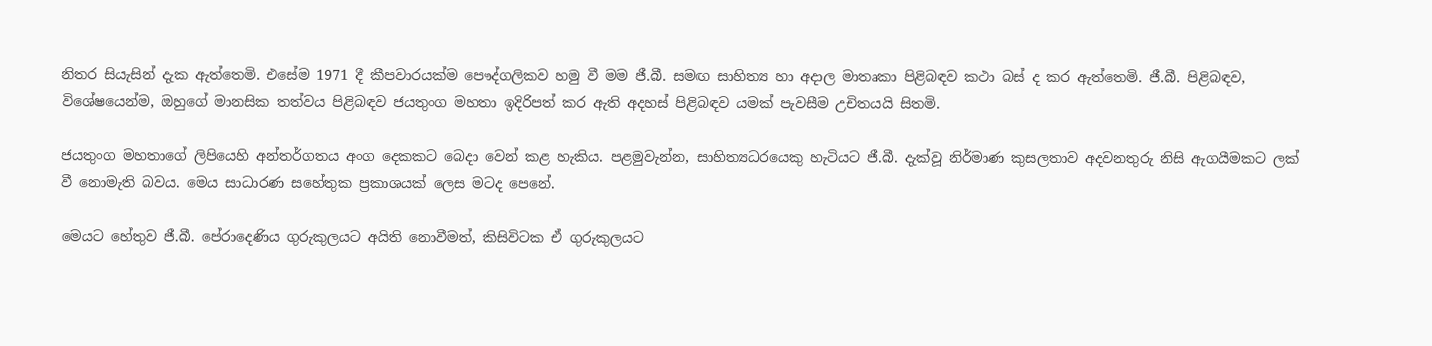නිතර සියැසින් දැක ඇත්තෙමි. එසේම 1971 දී කීපවාරයක්ම පෞද්ගලිකව හමු වී මම ජී.බී. සමඟ සාහිත්‍ය හා අදාල මාතෘකා පිළිබඳව කථා බස් ද කර ඇත්තෙමි. ජී.බී. පිළිබඳව, විශේෂයෙන්ම, ඔහුගේ මානසික තත්වය පිළිබඳව ජයතුංග මහතා ඉදිරිපත් කර ඇති අදහස් පිළිබඳව යමක් පැවසීම උචිතයයි සිතමි.

ජයතුංග මහතාගේ ලිපියෙහි අන්තර්ගතය අංග දෙකකට බෙදා වෙන් කළ හැකිය. පළමුවැන්න, සාහිත්‍යධරයෙකු හැටියට ජී.බී. දැක්වූ නිර්මාණ කුසලතාව අදවනතුරු නිසි ඇගයීමකට ලක් වී නොමැති බවය. මෙය සාධාරණ සහේතුක ප්‍රකාශයක් ලෙස මටද පෙනේ.

මෙයට හේතුව ජී.බී. පේරාදෙණිය ගුරුකුලයට අයිති නොවීමත්, කිසිවිටක ඒ ගුරුකුලයට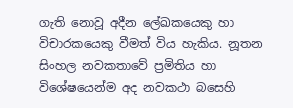ගැති නොවූ අදීන ලේඛකයෙකු හා විචාරකයෙකු වීමත් විය හැකිය. නූතන සිංහල නවකතාවේ ප්‍රමිතිය හා විශේෂයෙන්ම අද නවකථා බසෙහි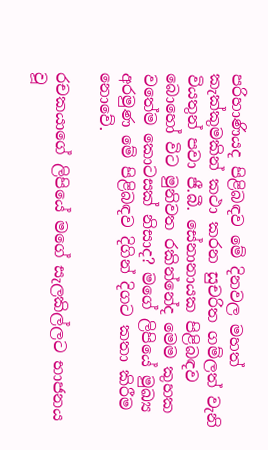පරිහාණියද පිළිබඳව මේ දිනවල මහත් කැක්කුමකින් කථා කරන සුචරිත ගම්ලත් වැනි වියතුන් පවා ජී.බී. සේනානායක පිළිබඳව බොහෝ විට මුනිවත රකින්නේද මෙම කුහක වතේම කොටසක් නිසාද? මගේ ලිපියේ මුඛ්‍ය අරමුණ මේ පිළිබඳව දිගින් දිගට කතා කිරීම නොවේ.

රචකයාගේ ලිපියේ මගේ සැලකිල්ලට භාජනය වූ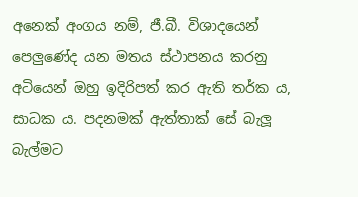අනෙක් අංගය නම්, ජී.බී. විශාදයෙන් පෙලුණේද යන මතය ස්ථාපනය කරනු අටියෙන් ඔහු ඉදිරිපත් කර ඇති තර්ක ය, සාධක ය. පදනමක් ඇත්තාක් සේ බැලූ බැල්මට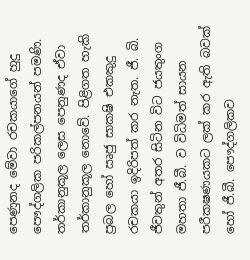පෙණුනද මේවා රචකයාගේ හුදු පෞද්ගලික පරිකල්පනයන් පමණි. තර්කානුකූල ලෙස පෙනුණද ඒවා තර්කානුකූල නොවේ. පිළිගත හැකි ප්‍රබල හෝ ඍජු සාක‍ෂි එකකුදු රචකයා ඉදිරිපත් කර නැත. ජී. බි. ජීවතුන් අතර සිටින විට ජයතුංග මහතා ජී.බී. ව විධිමත් සායන පරීක‍ෂණයකට ලක් කර ඇති බවක් හෝ ජී.බී. පෞද්ගලිකව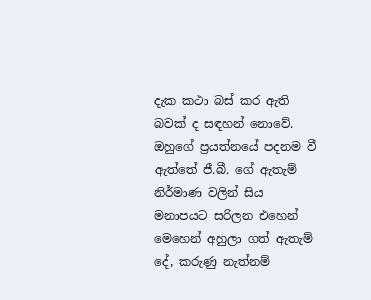දැක කථා බස් කර ඇති බවක් ද සඳහන් නොවේ. ඔහුගේ ප්‍රයත්නයේ පදනම වී ඇත්තේ ජී.බී. ගේ ඇතැම් නිර්මාණ වලින් සිය මනාපයට සරිලන එහෙන් මෙහෙන් අහුලා ගත් ඇතැම් දේ, කරුණු නැත්නම්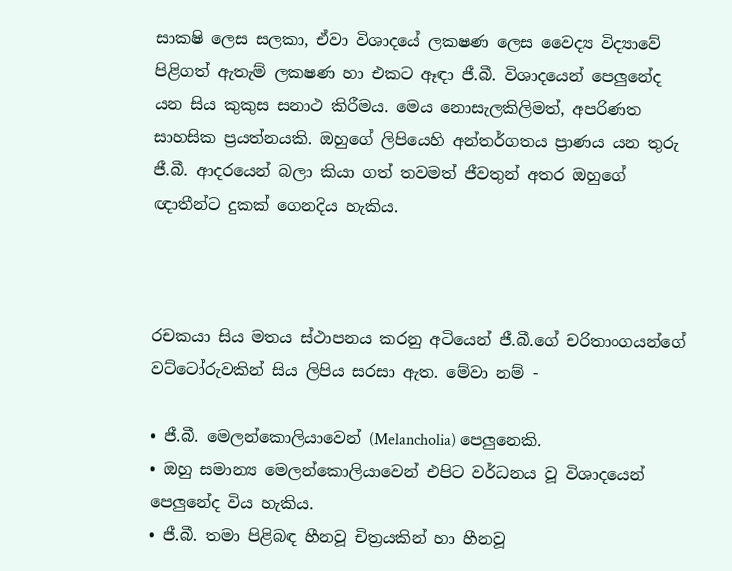සාක‍ෂි ලෙස සලකා, ඒවා විශාදයේ ලක‍ෂණ ලෙස වෛද්‍ය විද්‍යාවේ පිළිගත් ඇතැම් ලක‍ෂණ හා එකට ඈඳා ජී.බී. විශාදයෙන් පෙලුනේද යන සිය කුකුස සනාථ කිරීමය. මෙය නොසැලකිලිමත්, අපරිණත සාහසික ප්‍රයත්නයකි. ඔහුගේ ලිපියෙහි අන්තර්ගතය ප්‍රාණය යන තුරු ජී.බී. ආදරයෙන් බලා කියා ගත් තවමත් ජීවතුන් අතර ඔහුගේ ඥාතීන්ට දුකක් ගෙනදිය හැකිය.



රචකයා සිය මතය ස්ථාපනය කරනු අටියෙන් ජී.බී.ගේ චරිතාංගයන්ගේ වට්ටෝරුවකින් සිය ලිපිය සරසා ඇත. මේවා නම් -

• ජී.බී. මෙලන්කොලියාවෙන් (Melancholia) පෙලුනෙකි.
• ඔහු සමාන්‍ය මෙලන්කොලියාවෙන් එපිට වර්ධනය වූ විශාදයෙන් පෙලුනේද විය හැකිය.
• ජී.බී. තමා පිළිබඳ හීනවූ චිත්‍රයකින් හා හීනවූ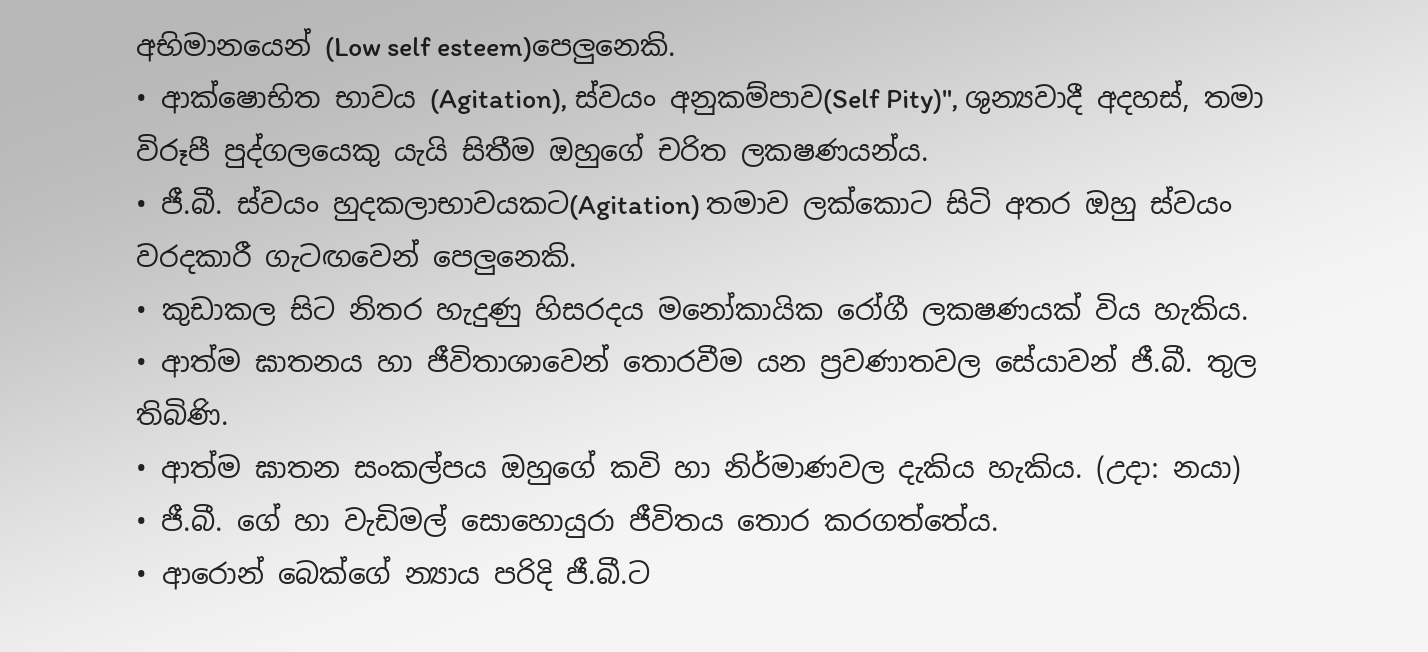අභිමානයෙන් (Low self esteem)පෙලුනෙකි.
• ආක්ෂොභිත භාවය (Agitation), ස්වයං අනුකම්පාව(Self Pity)", ශුන්‍යවාදී අදහස්, තමා විරූපී පුද්ගලයෙකු යැයි සිතීම ඔහුගේ චරිත ලක‍ෂණයන්ය.
• ජී.බී. ස්වයං හුදකලාභාවයකට(Agitation) තමාව ලක්කොට සිටි අතර ඔහු ස්වයං වරදකාරී ගැටඟවෙන් පෙලුනෙකි.
• කුඩාකල සිට නිතර හැදුණු හිසරදය මනෝකායික රෝගී ලක‍ෂණයක් විය හැකිය.
• ආත්ම ඝාතනය හා ජීවිතාශාවෙන් තොරවීම යන ප්‍රවණාතවල සේයාවන් ජී.බී. තුල තිබිණි.
• ආත්ම ඝාතන සංකල්පය ඔහුගේ කවි හා නිර්මාණවල දැකිය හැකිය. (උදා: නයා)
• ජී.බී. ගේ හා වැඩිමල් සොහොයුරා ජීවිතය තොර කරගත්තේය.
• ආරොන් බෙක්ගේ න්‍යාය පරිදි ජී.බී.ට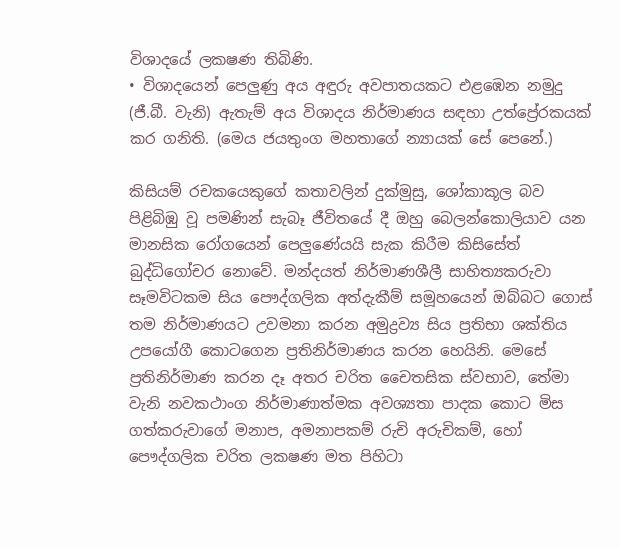විශාදයේ ලක‍ෂණ තිබිණි.
• විශාදයෙන් පෙලුණු අය අඳුරු අවපාතයකට එළඹෙන නමුදු (ජී.බී. වැනි) ඇතැම් අය විශාදය නිර්මාණය සඳහා උත්ප්‍රේරකයක් කර ගනිති. (මෙය ජයතුංග මහතාගේ න්‍යායක් සේ පෙනේ.)

කිසියම් රචකයෙකුගේ කතාවලින් දුක්මුසු, ශෝකාකූල බව පිළිබිඹු වූ පමණින් සැබෑ ජීවිතයේ දී ඔහු බෙලන්කොලියාව යන මානසික රෝගයෙන් පෙලුණේයයි සැක කිරීම කිසිසේත් බුද්ධිගෝචර නොවේ. මන්දයත් නිර්මාණශීලී සාහිත්‍යකරුවා සෑමවිටකම සිය පෞද්ගලික අත්දැකීම් සමූහයෙන් ඔබ්බට ගොස් තම නිර්මාණයට උවමනා කරන අමුද්‍රව්‍ය සිය ප්‍රතිභා ශක්තිය උපයෝගී කොටගෙන ප්‍රතිනිර්මාණය කරන හෙයිනි. මෙසේ ප්‍රතිනිර්මාණ කරන දෑ අතර චරිත චෛතසික ස්වභාව, තේමා වැනි නවකථාංග නිර්මාණාත්මක අවශ්‍යතා පාදක කොට මිස ගත්කරුවාගේ මනාප, අමනාපකම් රුචි අරුචිකම්, හෝ පෞද්ගලික චරිත ලක‍ෂණ මත පිහිටා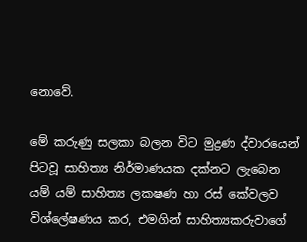නොවේ.

මේ කරුණු සලකා බලන විට මුද්‍රණ ද්වාරයෙන් පිටවූ සාහිත්‍ය නිර්මාණයක දක්නට ලැබෙන යම් යම් සාහිත්‍ය ලක‍ෂණ හා රස් කේවලව විශ්ලේෂණය කර, එමගින් සාහිත්‍යකරුවාගේ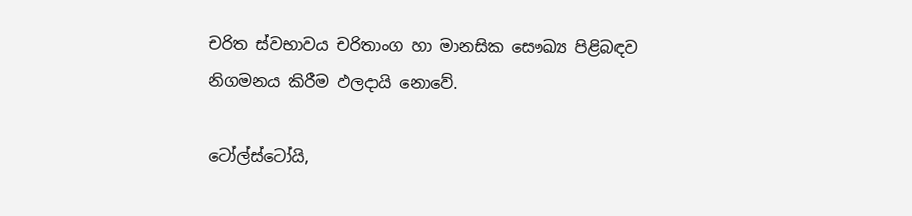චරිත ස්වභාවය චරිතාංග හා මානසික සෞඛ්‍ය පිළිබඳව නිගමනය කිරීම ඵලදායි නොවේ.

ටෝල්ස්ටෝයි,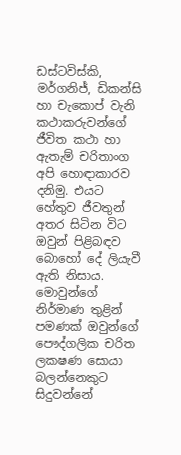ඩස්ටවිස්කි, මර්ගනිජ්, ඩිකන්සි හා චැකොප් වැනි කථාකරුවන්ගේ ජීවිත කථා හා ඇතැම් චරිතාංග අපි හොඳාකාරව දනිමු. එයට හේතුව ජීවතුන් අතර සිටින විට ඔවුන් පිළිබඳව බොහෝ දේ ලියැවී ඇති නිසාය. මොවුන්ගේ නිර්මාණ තුළින් පමණක් ඔවුන්ගේ පෞද්ගලික චරිත ලක‍ෂණ සොයා බලන්නෙකුට සිදුවන්නේ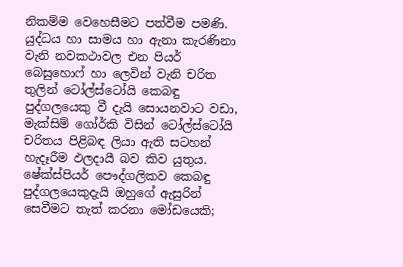නිකම්ම වෙහෙසීමට පත්වීම පමණි. යුද්ධය හා සාමය හා ඇනා කැරණිනා වැනි නවකථාවල එන පියර් බෙසුහොෆ් හා ලෙවින් වැනි චරිත තුලින් ටෝල්ස්ටෝයි කෙබඳු පුද්ගලයෙකු වී දැයි සොයනවාට වඩා, මැක්සිම් ගෝර්කි විසින් ටෝල්ස්ටෝයි චරිතය පිළිබඳ ලියා ඇති සටහන් හැදෑරීම ඵලදායී බව කිව යුතුය. ෂේක්ස්පියර් පෞද්ගලිකව කෙබඳු පුද්ගලයෙකුදැයි ඔහුගේ ඇසුරින් සෙවීමට තැත් කරනා මෝඩයෙකි;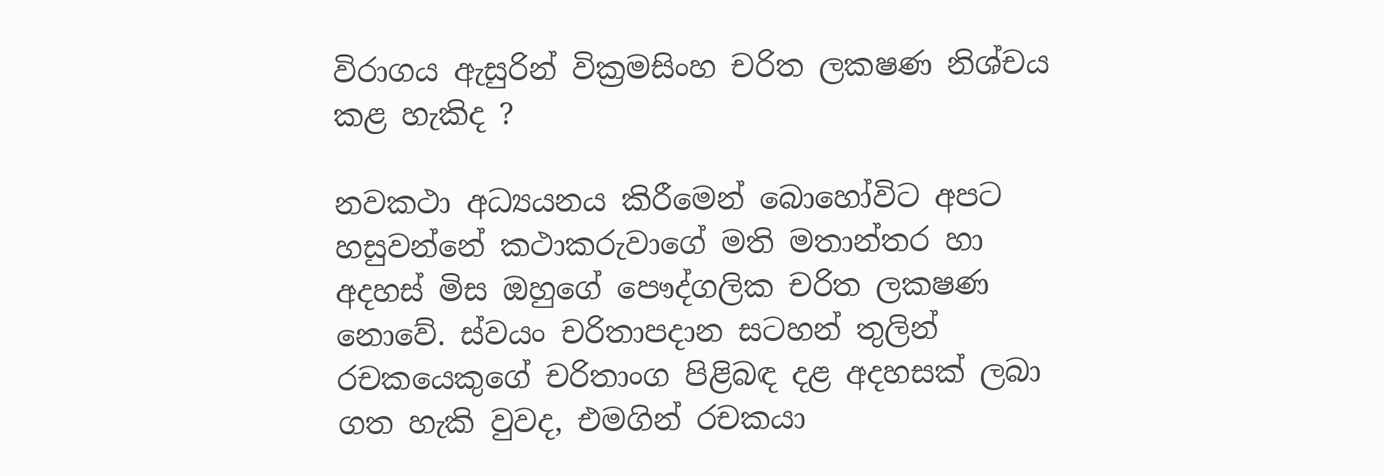විරාගය ඇසුරින් වික්‍රමසිංහ චරිත ලක‍ෂණ නිශ්චය කළ හැකිද ?

නවකථා අධ්‍යයනය කිරීමෙන් බොහෝවිට අපට හසුවන්නේ කථාකරුවාගේ මති මතාන්තර හා අදහස් මිස ඔහුගේ පෞද්ගලික චරිත ලක‍ෂණ නොවේ. ස්වයං චරිතාපදාන සටහන් තුලින් රචකයෙකුගේ චරිතාංග පිළිබඳ දළ අදහසක් ලබා ගත හැකි වුවද, එමගින් රචකයා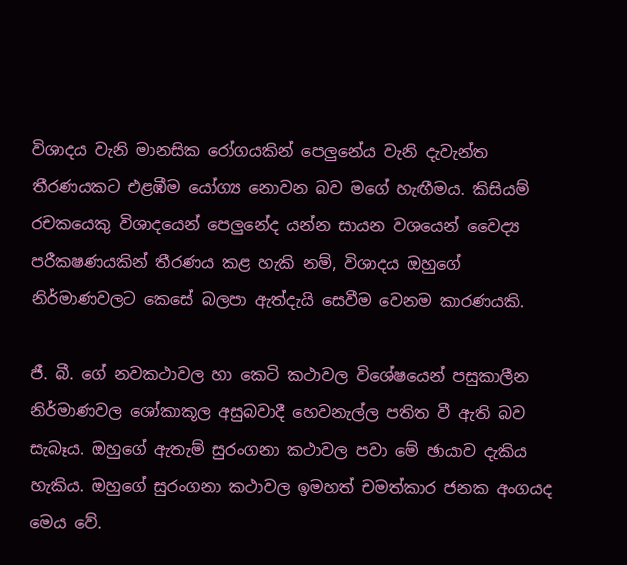විශාදය වැනි මානසික රෝගයකින් පෙලුනේය වැනි දැවැන්ත තීරණයකට එළඹීම යෝග්‍ය නොවන බව මගේ හැඟීමය. කිසියම් රචකයෙකු විශාදයෙන් පෙලුනේද යන්න සායන වශයෙන් වෛද්‍ය පරීක‍ෂණයකින් තීරණය කළ හැකි නම්, විශාදය ඔහුගේ නිර්මාණවලට කෙසේ බලපා ඇත්දැයි සෙවීම වෙනම කාරණයකි.

ජී. බී. ගේ නවකථාවල හා කෙටි කථාවල විශේෂයෙන් පසුකාලීන නිර්මාණවල ශෝකාකූල අසුබවාදී හෙවනැල්ල පතිත වී ඇති බව සැබෑය. ඔහුගේ ඇතැම් සුරංගනා කථාවල පවා මේ ඡායාව දැකිය හැකිය. ඔහුගේ සුරංගනා කථාවල ඉමහත් චමත්කාර ජනක අංගයද මෙය වේ.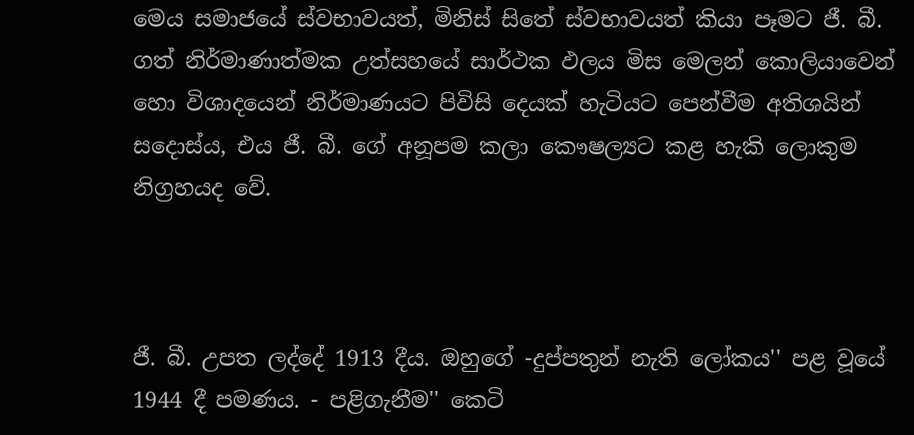මෙය සමාජයේ ස්වභාවයත්, මිනිස් සිතේ ස්වභාවයත් කියා පෑමට ජී. බී. ගත් නිර්මාණාත්මක උත්සහයේ සාර්ථක ඵලය මිස මෙලන් කොලියාවෙන් හො විශාදයෙන් නිර්මාණයට පිවිසි දෙයක් හැටියට පෙන්වීම අතිශයින් සදොස්ය, එය ජී. බී. ගේ අනූපම කලා කෞෂල්‍යට කළ හැකි ලොකුම නිග්‍රහයද වේ.



ජී. බී. උපත ලද්දේ 1913 දීය. ඔහුගේ -දුප්පතුන් නැති ලෝකය'' පළ වූයේ 1944 දී පමණය. - පළිගැනීම'' කෙටි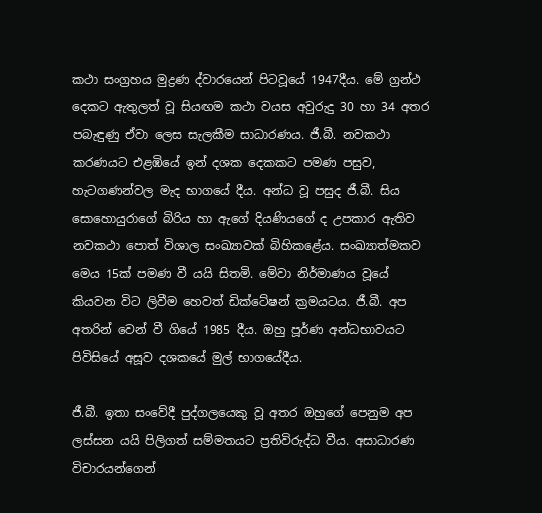කථා සංග්‍රහය මුද්‍රණ ද්වාරයෙන් පිටවූයේ 1947දීය. මේ ග්‍රන්ථ දෙකට ඇතුලත් වූ සියඟම කථා වයස අවුරුදු 30 හා 34 අතර පබැඳුණු ඒවා ලෙස සැලකීම සාධාරණය. ජී.බී. නවකථා කරණයට එළඹියේ ඉන් දශක දෙකකට පමණ පසුව, හැටගණන්වල මැද භාගයේ දීය. අන්ධ වූ පසුද ජී.බී. සිය සොහොයුරාගේ බිරිය හා ඇගේ දියණියගේ ද උපකාර ඇතිව නවකථා පොත් විශාල සංඛ්‍යාවක් බිහිකළේය. සංඛ්‍යාත්මකව මෙය 15ක් පමණ වී යයි සිතමි. මේවා නිර්මාණය වූයේ කියවන විට ලිවීම හෙවත් ඩික්ටේෂන් ක්‍රමයටය. ජී.බී. අප අතරින් වෙන් වී ගියේ 1985 දීය. ඔහු පූර්ණ අන්ධභාවයට පිවිසියේ අසූව දශකයේ මුල් භාගයේදීය.

ජී.බී. ඉතා සංවේදී පුද්ගලයෙකු වූ අතර ඔහුගේ පෙනුම අප ලස්සන යයි පිලිගත් සම්මතයට ප්‍රතිවිරුද්ධ වීය. අසාධාරණ විචාරයන්ගෙන්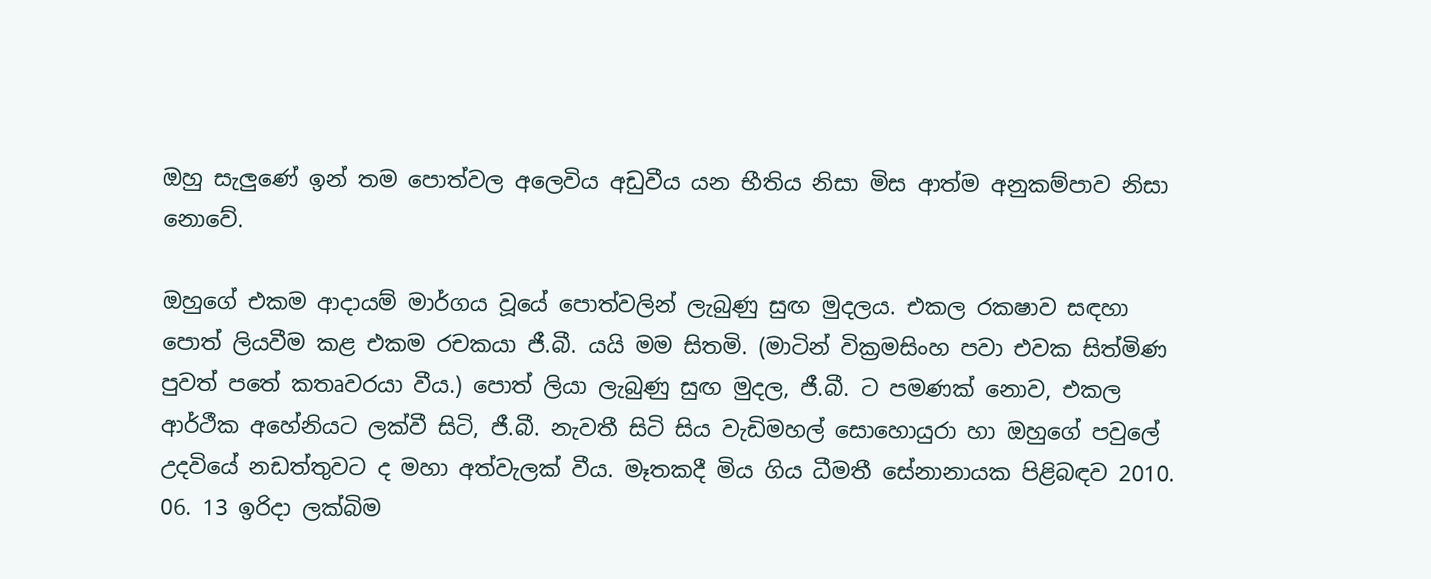ඔහු සැලුණේ ඉන් තම පොත්වල අලෙවිය අඩුවීය යන භීතිය නිසා මිස ආත්ම අනුකම්පාව නිසා නොවේ.

ඔහුගේ එකම ආදායම් මාර්ගය වූයේ පොත්වලින් ලැබුණු සුඟ මුදලය. එකල රක‍ෂාව සඳහා පොත් ලියවීම කළ එකම රචකයා ජී.බී. යයි මම සිතමි. (මාටින් වික්‍රමසිංහ පවා එවක සිත්මිණ පුවත් පතේ කතෘවරයා වීය.) පොත් ලියා ලැබුණු සුඟ මුදල, ජී.බී. ට පමණක් නොව, එකල ආර්ථීක අහේනියට ලක්වී සිටි, ජී.බී. නැවතී සිටි සිය වැඩිමහල් සොහොයුරා හා ඔහුගේ පවුලේ උදවියේ නඩත්තුවට ද මහා අත්වැලක් වීය. මෑතකදී මිය ගිය ධීමතී සේනානායක පිළිබඳව 2010. 06. 13 ඉරිදා ලක්බිම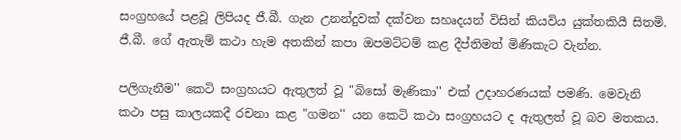සංග්‍රහයේ පළවූ ලිපියද ජී.බී. ගැන උනන්දුවක් දක්වන සහෘදයන් විසින් කියවිය යුක්තකියී සිතමි. ජී.බී. ගේ ඇතැම් කථා හැම අතකින් කපා ඔපමට්ටම් කළ දීප්තිමත් මිණිකැට වැන්න.

පලිගැනීම'' කෙටි සංග්‍රහයට ඇතුලත් වූ "බිසෝ මැණිකා'' එක් උදාහරණයක් පමණි. මෙවැනි කථා පසු කාලයකදී රචනා කළ "ගමන'' යන කෙටි කථා සංග්‍රහයට ද ඇතුලත් වූ බව මතකය.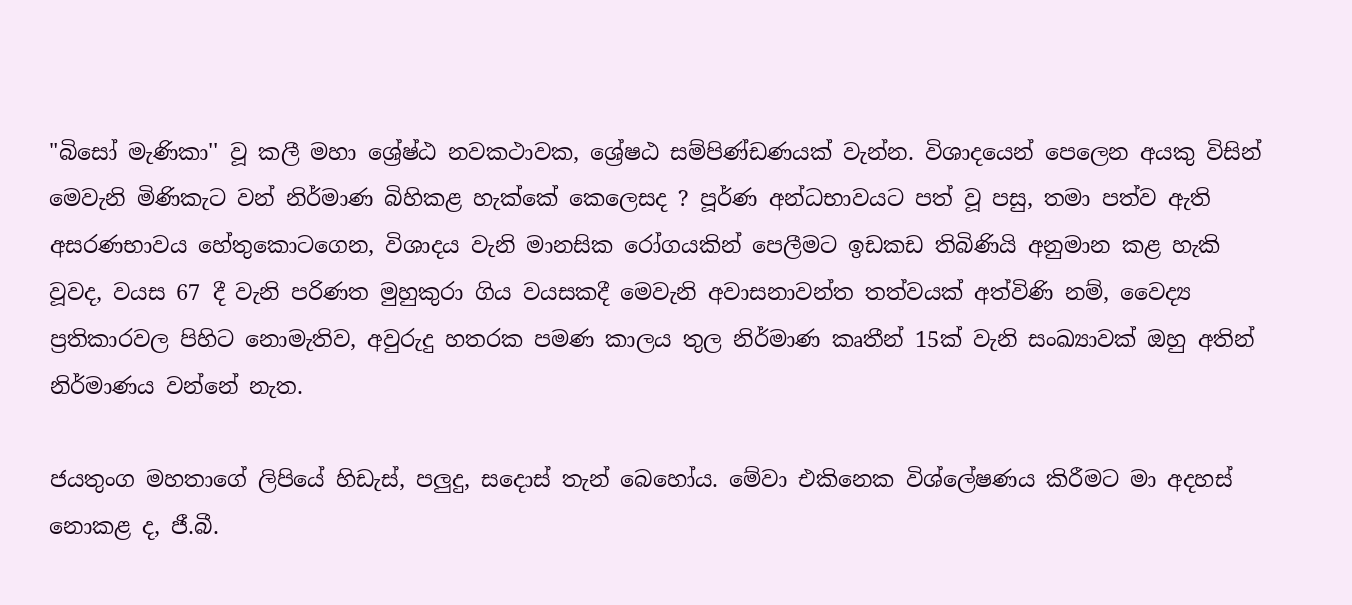"බිසෝ මැණිකා'' වූ කලී මහා ශ්‍රේෂ්ඨ නවකථාවක, ශ්‍රේෂඨ සම්පිණ්ඩණයක් වැන්න. විශාදයෙන් පෙලෙන අයකු විසින් මෙවැනි මිණිකැට වන් නිර්මාණ බිහිකළ හැක්කේ කෙලෙසද ? පූර්ණ අන්ධභාවයට පත් වූ පසු, තමා පත්ව ඇති අසරණභාවය හේතුකොටගෙන, විශාදය වැනි මානසික රෝගයකින් පෙලීමට ඉඩකඩ තිබිණියි අනුමාන කළ හැකි වූවද, වයස 67 දී වැනි පරිණත මුහුකුරා ගිය වයසකදී මෙවැනි අවාසනාවන්ත තත්වයක් අත්විණි නම්, වෛද්‍ය ප්‍රතිකාරවල පිහිට නොමැතිව, අවුරුදු හතරක පමණ කාලය තුල නිර්මාණ කෘතීන් 15ක් වැනි සංඛ්‍යාවක් ඔහු අතින් නිර්මාණය වන්නේ නැත.

ජයතුංග මහතාගේ ලිපියේ හිඩැස්, පලුදු, සදොස් තැන් බෙහෝය. මේවා එකිනෙක විශ්ලේෂණය කිරීමට මා අදහස් නොකළ ද, ජී.බී.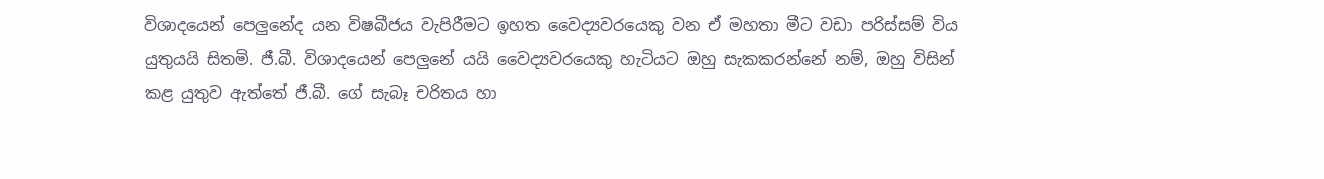විශාදයෙන් පෙලුනේද යන විෂබීජය වැපිරීමට ඉහත වෛද්‍යවරයෙකු වන ඒ මහතා මීට වඩා පරිස්සම් විය යුතුයයි සිතමි. ජී.බී. විශාදයෙන් පෙලුනේ යයි වෛද්‍යවරයෙකු හැටියට ඔහු සැකකරන්නේ නම්, ඔහු විසින් කළ යුතුව ඇත්තේ ජී.බී. ගේ සැබෑ චරිතය හා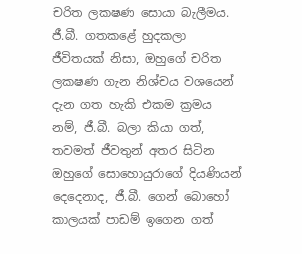චරිත ලක‍ෂණ සොයා බැලීමය. ජී.බී. ගතකළේ හුදකලා ජීවිතයක් නිසා, ඔහුගේ චරිත ලක‍ෂණ ගැන නිශ්චය වශයෙන් දැන ගත හැකි එකම ක්‍රමය නම්, ජී.බී. බලා කියා ගත්, තවමත් ජීවතුන් අතර සිටින ඔහුගේ සොහොයුරාගේ දියණියන් දෙදෙනාද, ජී.බී. ගෙන් බොහෝ කාලයක් පාඩම් ඉගෙන ගත්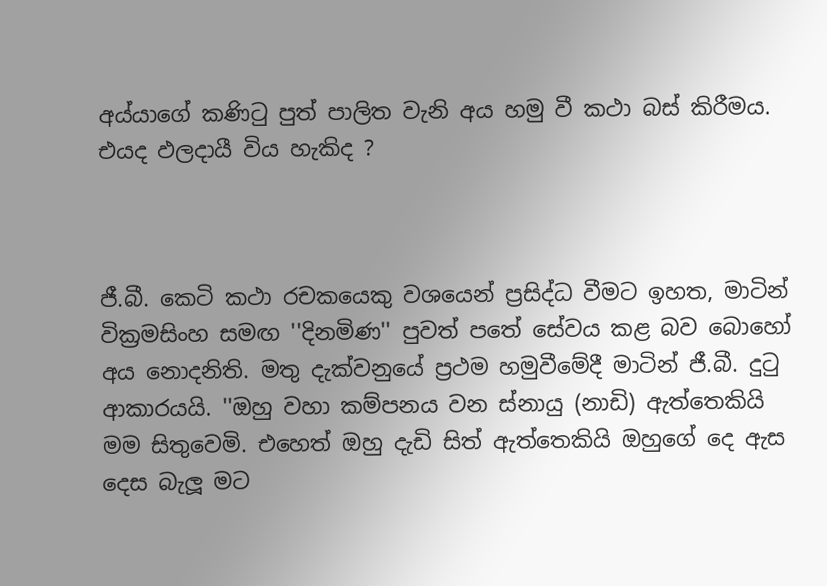අය්යාගේ කණිටු පුත් පාලිත වැනි අය හමු වී කථා බස් කිරීමය. එයද ඵලදායී විය හැකිද ?



ජී.බී. කෙටි කථා රචකයෙකු වශයෙන් ප්‍රසිද්ධ වීමට ඉහත, මාටින් වික්‍රමසිංහ සමඟ ''දිනමිණ'' පුවත් පතේ සේවය කළ බව බොහෝ අය නොදනිති. මතු දැක්වනුයේ ප්‍රථම හමුවීමේදී මාටින් ජී.බී. දුටු ආකාරයයි. ''ඔහු වහා කම්පනය වන ස්නායු (නාඩි) ඇත්තෙකියි මම සිතුවෙමි. එහෙත් ඔහු දැඩි සිත් ඇත්තෙකියි ඔහුගේ දෙ ඇස දෙස බැලූ මට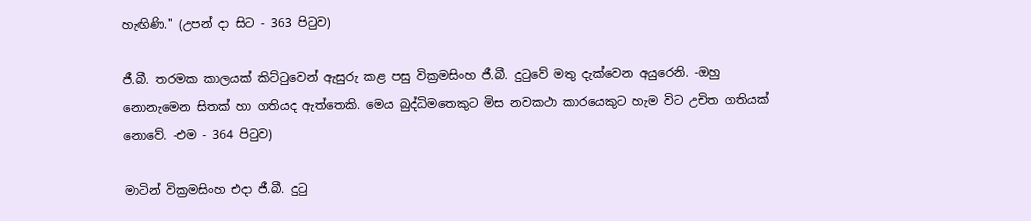හැඟිණි.'' (උපන් දා සිට - 363 පිටුව)

ජී.බී. තරමක කාලයක් කිට්ටුවෙන් ඇසුරු කළ පසු වික්‍රමසිංහ ජී.බී. දුටුවේ මතු දැක්වෙන අයුරෙනි. -ඔහු නොනැමෙන සිතක් හා ගතියද ඇත්තෙකි. මෙය බුද්ධිමතෙකුට මිස නවකථා කාරයෙකුට හැම විට උචිත ගතියක් නොවේ. -එම - 364 පිටුව)

මාටින් වික්‍රමසිංහ එදා ජී.බී. දුටු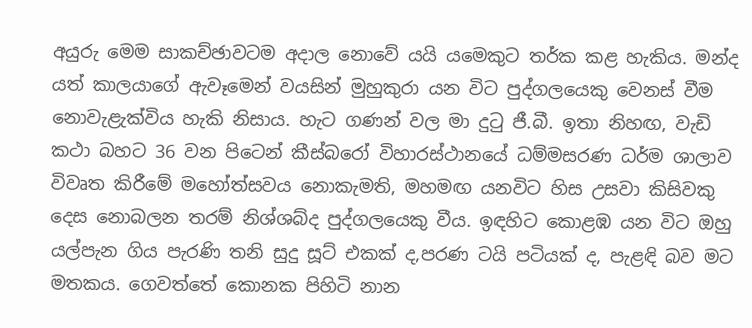අයුරු මෙම සාකච්ඡාවටම අදාල නොවේ යයි යමෙකුට තර්ක කළ හැකිය. මන්ද යත් කාලයාගේ ඇවෑමෙන් වයසින් මුහුකුරා යන විට පුද්ගලයෙකු වෙනස් වීම නොවැළැක්විය හැකි නිසාය. හැට ගණන් වල මා දුටු ජී.බී. ඉතා නිහඟ, වැඩි කථා බහට 36 වන පිටෙන් කීස්බරෝ විහාරස්ථානයේ ධම්මසරණ ධර්ම ශාලාව විවෘත කිරීමේ මහෝත්සවය නොකැමති, මහමඟ යනවිට හිස උසවා කිසිවකු දෙස නොබලන තරම් නිශ්ශබ්ද පුද්ගලයෙකු වීය. ඉඳහිට කොළඹ යන විට ඔහු යල්පැන ගිය පැරණි තනි සුදු සූට් එකක් ද,පරණ ටයි පටියක් ද, පැළඳි බව මට මතකය. ගෙවත්තේ කොනක පිහිටි නාන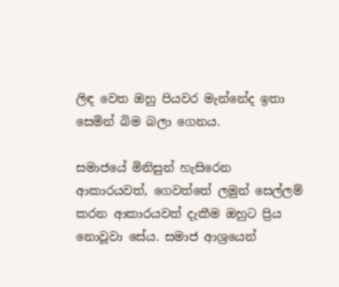ලිඳ වෙත ඔහු පියවර මැන්නේද ඉතා සෙමින් බිම බලා ගෙනය.

සමාජයේ මිනිසුන් හැසිරෙන ආකාරයවත්, ගෙවත්තේ ලමුන් සෙල්ලම් කරන ආකාරයවත් දැකීම ඔහුට ප්‍රිය නොවූවා සේය. සමාජ ආශ්‍රයෙන්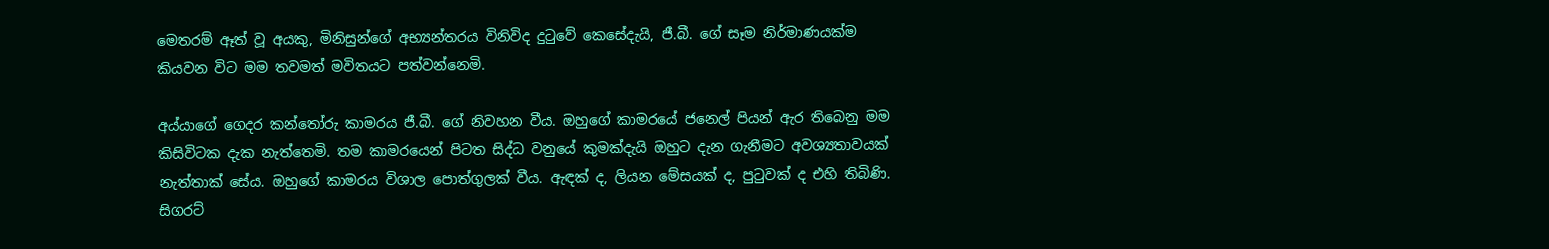මෙතරම් ඈත් වූ අයකු, මිනිසුන්ගේ අභ්‍යන්තරය විනිවිද දුටුවේ කෙසේදැයි, ජී.බී. ගේ සෑම නිර්මාණයක්ම කියවන විට මම තවමත් මවිතයට පත්වන්නෙමි.

අය්යාගේ ගෙදර කන්තෝරු කාමරය ජී.බී. ගේ නිවහන වීය. ඔහුගේ කාමරයේ ජනෙල් පියන් ඇර තිබෙනු මම කිසිවිටක දැක නැත්තෙමි. තම කාමරයෙන් පිටත සිද්ධ වනුයේ කුමක්දැයි ඔහුට දැන ගැනීමට අවශ්‍යතාවයක් නැත්තාක් සේය. ඔහුගේ කාමරය විශාල පොත්ගුලක් වීය. ඇඳක් ද, ලියන මේසයක් ද, පුටුවක් ද එහි තිබිණි. සිගරට්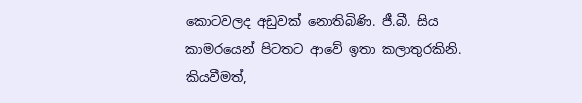කොටවලද අඩුවක් නොතිබිණි. ජී.බී. සිය කාමරයෙන් පිටතට ආවේ ඉතා කලාතුරකිනි. කියවීමත්,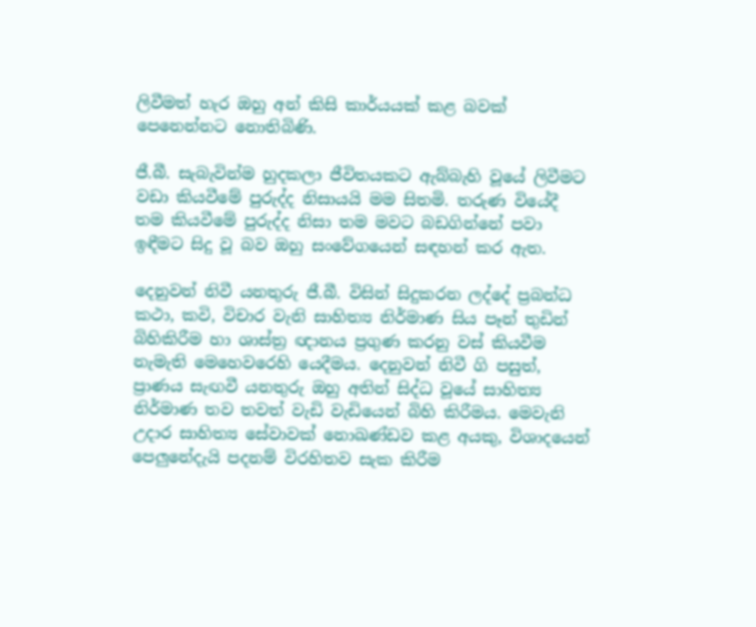ලිවීමත් හැර ඔහු අන් කිසි කාර්යයක් කළ බවක් පෙනෙන්නට නොතිබිණි.

ජී.බී. සැබැවින්ම හුදකලා ජීවිතයකට ඇබ්බැහි වූයේ ලිවීමට වඩා කියවීමේ පුරුද්ද නිසායයි මම සිතමි. තරුණ වියේදී තම කියවීමේ පුරුද්ද නිසා තම මවට බඩගින්නේ පවා ඉඳීමට සිදු වූ බව ඔහු සංවේගයෙන් සඳහන් කර ඇත.

දෙනුවන් නිවී යනතුරු ජී.බී. විසින් සිදුකරන ලද්දේ ප්‍රබන්ධ කථා, කවි, විචාර වැනි සාහිත්‍ය නිර්මාණ සිය පෑන් තුඩින් බිහිකිරීම හා ශාස්ත්‍ර ඥානය ප්‍රගුණ කරනු වස් කියවීම නැමැති මෙහෙවරෙහි යෙදීමය. දෙනුවන් නිවී ගි පසුත්, ප්‍රාණය සැඟවී යනතුරු ඔහු අතින් සිද්ධ වූයේ සාහිත්‍ය නිර්මාණ තව තවත් වැඩි වැඩියෙන් බිහි කිරීමය. මෙවැනි උදාර සාහිත්‍ය සේවාවක් නොඛණ්ඩව කළ අයකු, විශාදයෙන් පෙලුනේදැයි පදනම් විරහිතව සැක කිරීම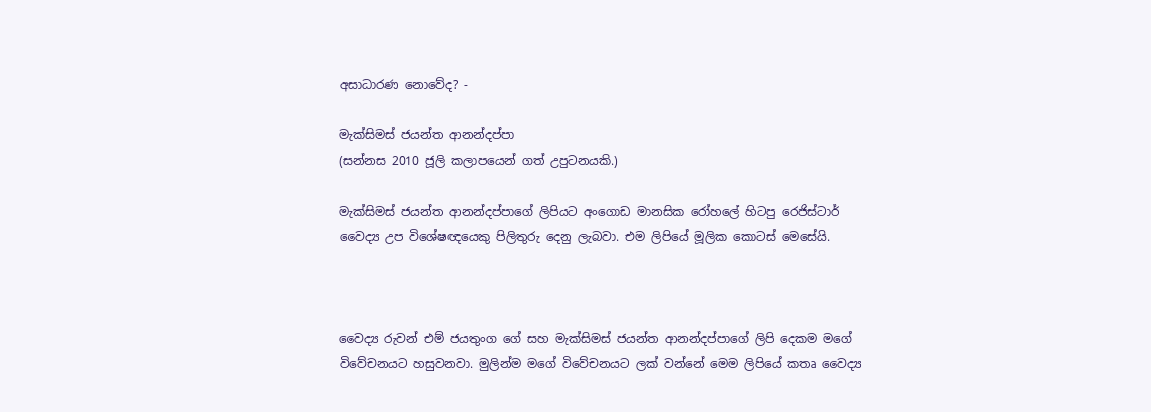අසාධාරණ නොවේද? -

මැක්සිමස් ජයන්ත ආනන්දප්පා
(සන්නස 2010 ජූලි කලාපයෙන් ගත් උපුටනයකි.)

මැක්සිමස් ජයන්ත ආනන්දප්පාගේ ලිපියට අංගොඩ මානසික රෝහලේ හිටපු රෙජිස්ටාර් වෛද්‍ය උප විශේෂඥයෙකු පිලිතුරු දෙනු ලැබවා. එම ලිපියේ මූලික කොටස් මෙසේයි.



වෛද්‍ය රුවන් එම් ජයතුංග ගේ සහ මැක්සිමස් ජයන්ත ආනන්දප්පාගේ ලිපි දෙකම මගේ විවේචනයට හසුවනවා. මුලින්ම මගේ විවේචනයට ලක් වන්නේ මෙම ලිපියේ කතෘ වෛද්‍ය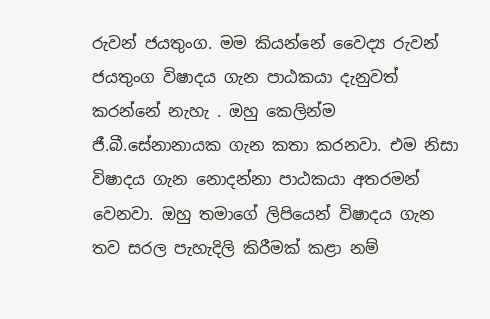රුවන් ජයතුංග. මම කියන්නේ වෛද්‍ය රුවන් ජයතුංග විෂාදය ගැන පාඨකයා දැනුවත් කරන්නේ නැහැ . ඔහු කෙලින්ම ජී.බී.සේනානායක ගැන කතා කරනවා. එම නිසා විෂාදය ගැන නොදන්නා පාඨකයා අතරමන් වෙනවා. ඔහු තමාගේ ලිපියෙන් විෂාදය ගැන තව සරල පැහැදිලි කිරීමක් කළා නම්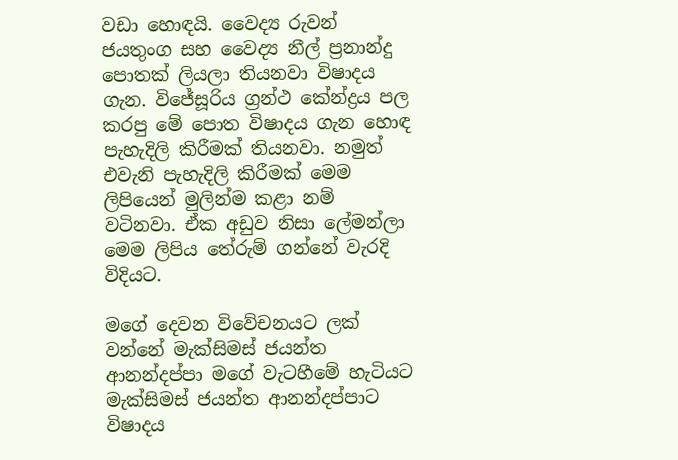වඩා හොඳයි. වෛද්‍ය රුවන් ජයතුංග සහ වෛද්‍ය නීල් ප්‍රනාන්දු පොතක් ලියලා තියනවා විෂාදය ගැන. විජේසූරිය ග්‍රන්ථ කේන්ද්‍රය පල කරපු මේ පොත විෂාදය ගැන හොඳ පැහැදිලි කිරීමක් තියනවා. නමුත් එවැනි පැහැදිලි කිරීමක් මෙම ලිපියෙන් මුලින්ම කළා නම් වටිනවා. ඒක අඩුව නිසා ලේමන්ලා මෙම ලිපිය තේරුම් ගන්නේ වැරදි විදියට.

මගේ දෙවන විවේචනයට ලක් වන්නේ මැක්සිමස් ජයන්ත ආනන්දප්පා මගේ වැටහීමේ හැටියට මැක්සිමස් ජයන්ත ආනන්දප්පාට විෂාදය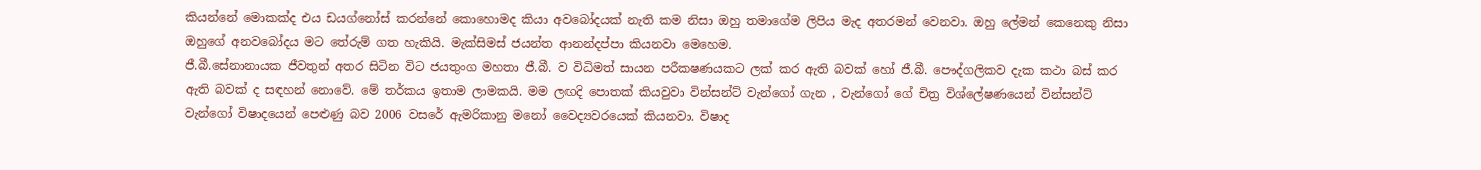කියන්නේ මොකක්ද එය ඩයග්නෝස් කරන්නේ කොහොමද කියා අවබෝදයක් නැති කම නිසා ඔහු තමාගේම ලිපිය මැද අතරමන් වෙනවා. ඔහු ලේමන් කෙනෙකු නිසා ඔහුගේ අනවබෝදය මට තේරුම් ගත හැකියි. මැක්සිමස් ජයන්ත ආනන්දප්පා කියනවා මෙහෙම.
ජී.බී.සේනානායක ජීවතුන් අතර සිටින විට ජයතුංග මහතා ජී.බී. ව විධිමත් සායන පරීක‍ෂණයකට ලක් කර ඇති බවක් හෝ ජී.බී. පෞද්ගලිකව දැක කථා බස් කර ඇති බවක් ද සඳහන් නොවේ. මේ තර්කය ඉතාම ලාමකයි. මම ලඟදි පොතක් කියවුවා වින්සන්ට් වැන්ගෝ ගැන , වැන්ගෝ ගේ චිත්‍ර විශ්ලේෂණයෙන් වින්සන්ට් වැන්ගෝ විෂාදයෙන් පෙළුණු බව 2006 වසරේ ඇමරිකානු මනෝ වෛද්‍යවරයෙක් කියනවා. විෂාද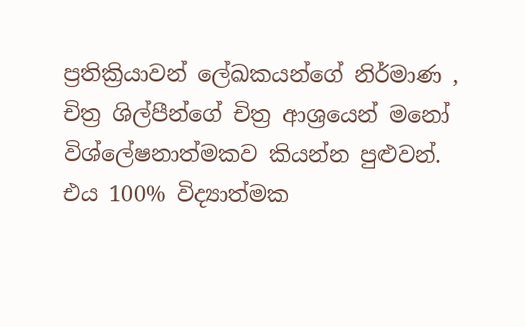ප්‍රතික්‍රියාවන් ලේඛකයන්ගේ නිර්මාණ , චිත්‍ර ශිල්පීන්ගේ චිත්‍ර ආශ්‍රයෙන් මනෝ විශ්ලේෂනාත්මකව කියන්න පුළුවන්. එය 100% විද්‍යාත්මක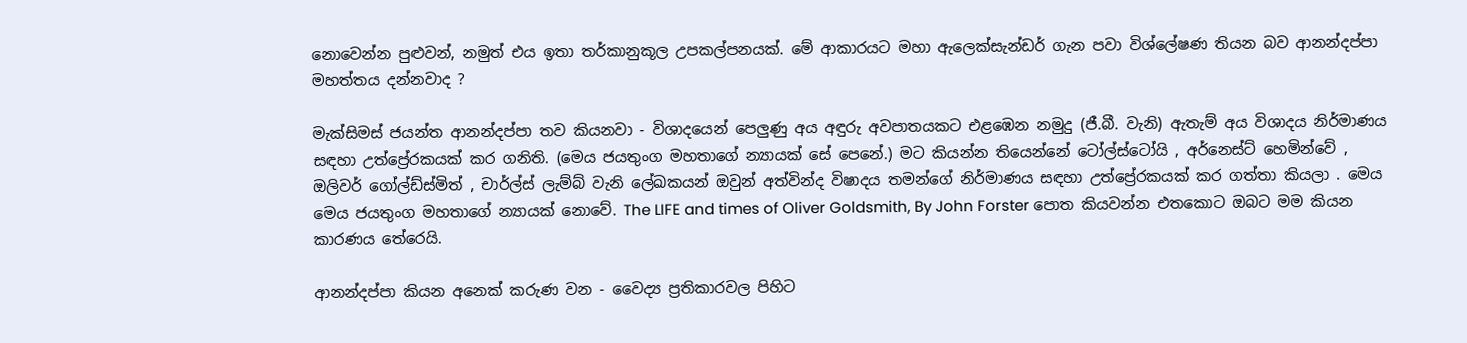නොවෙන්න පුළුවන්, නමුත් එය ඉතා තර්කානුකූල උපකල්පනයක්. මේ ආකාරයට මහා ඇලෙක්සැන්ඩර් ගැන පවා විශ්ලේෂණ තියන බව ආනන්දප්පා මහත්තය දන්නවාද ?

මැක්සිමස් ජයන්ත ආනන්දප්පා තව කියනවා - විශාදයෙන් පෙලුණු අය අඳුරු අවපාතයකට එළඹෙන නමුදු (ජී.බී. වැනි) ඇතැම් අය විශාදය නිර්මාණය සඳහා උත්ප්‍රේරකයක් කර ගනිති. (මෙය ජයතුංග මහතාගේ න්‍යායක් සේ පෙනේ.) මට කියන්න තියෙන්නේ ටෝල්ස්ටෝයි , අර්නෙස්ට් හෙමින්වේ , ඔලිවර් ගෝල්ඩ්ස්මිත් , චාර්ල්ස් ලැම්බ් වැනි ලේඛකයන් ඔවුන් අත්වින්ද විෂාදය තමන්ගේ නිර්මාණය සඳහා උත්ප්‍රේරකයක් කර ගත්තා කියලා . මෙය මෙය ජයතුංග මහතාගේ න්‍යායක් නොවේ. The LIFE and times of Oliver Goldsmith, By John Forster පොත කියවන්න එතකොට ඔබට මම කියන කාරණය තේරෙයි.

ආනන්දප්පා කියන අනෙක් කරුණ වන - වෛද්‍ය ප්‍රතිකාරවල පිහිට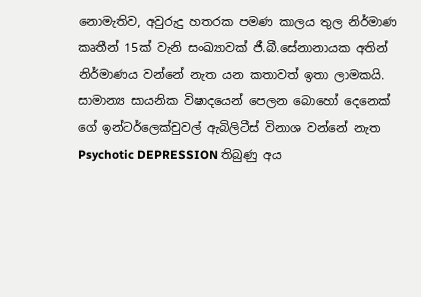නොමැතිව, අවුරුදු හතරක පමණ කාලය තුල නිර්මාණ කෘතීන් 15ක් වැනි සංඛ්‍යාවක් ජී.බී.සේනානායක අතින් නිර්මාණය වන්නේ නැත යන කතාවත් ඉතා ලාමකයි. සාමාන්‍ය සායනික විෂාදයෙන් පෙලන බොහෝ දෙනෙක් ගේ ඉන්ටර්ලෙක්චුවල් ඇබිලිටීස් විනාශ වන්නේ නැත Psychotic DEPRESSION තිබුණු අය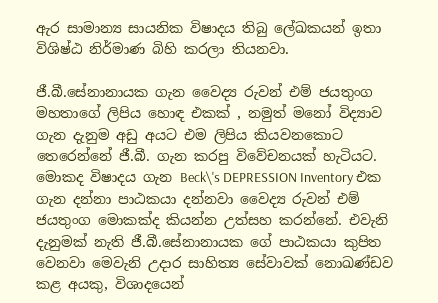ඇර සාමාන්‍ය සායනික විෂාදය තිබු ලේඛකයන් ඉතා විශිෂ්ඨ නිර්මාණ බිහි කරලා තියනවා.

ජී.බී.සේනානායක ගැන වෛද්‍ය රුවන් එම් ජයතුංග මහතාගේ ලිපිය හොඳ එකක් , නමුත් මනෝ විද්‍යාව ගැන දැනුම අඩු අයට එම ලිපිය කියවනකොට තෙරෙන්නේ ජී.බී. ගැන කරපු විවේචනයක් හැටියට. මොකද විෂාදය ගැන Beck\'s DEPRESSION Inventory එක ගැන දන්නා පාඨකයා දන්නවා වෛද්‍ය රුවන් එම් ජයතුංග මොකක්ද කියන්න උත්සහ කරන්නේ. එවැනි දැනුමක් නැති ජී.බී.සේනානායක ගේ පාඨකයා කුපිත වෙනවා මෙවැනි උදාර සාහිත්‍ය සේවාවක් නොඛණ්ඩව කළ අයකු, විශාදයෙන්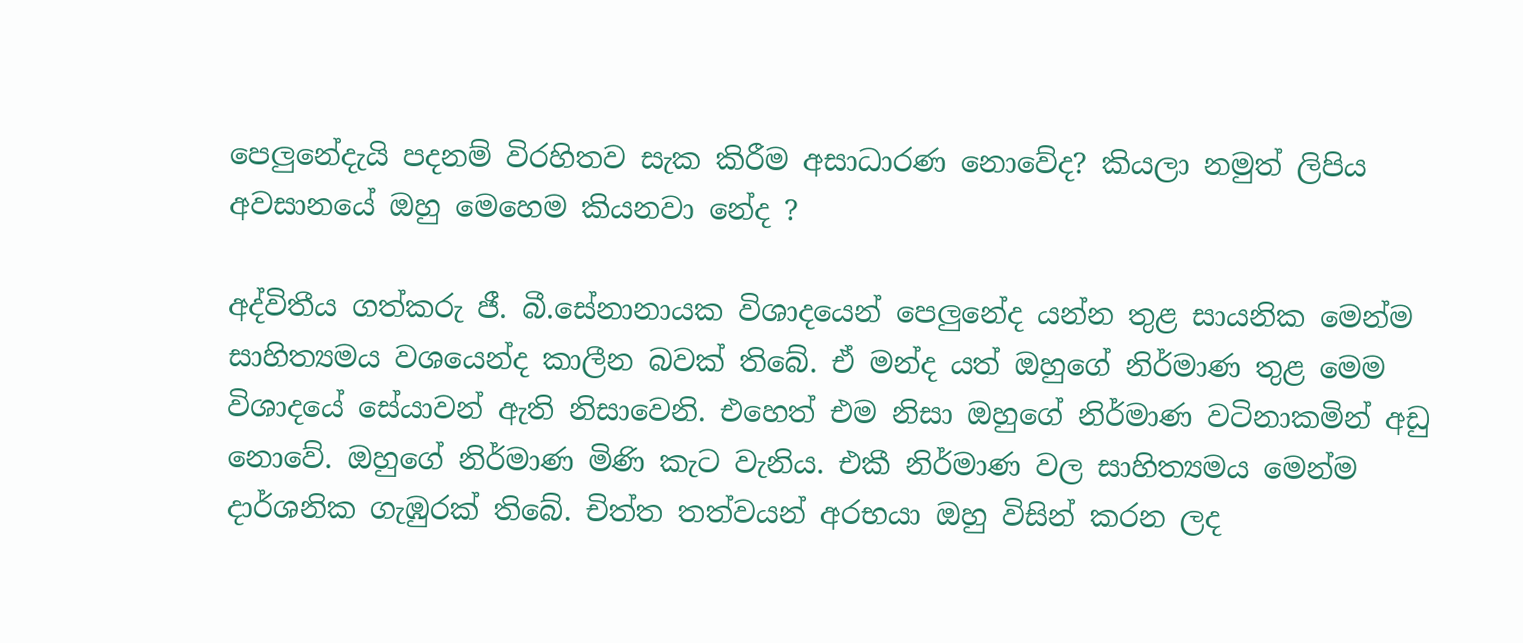පෙලුනේදැයි පදනම් විරහිතව සැක කිරීම අසාධාරණ නොවේද? කියලා නමුත් ලිපිය අවසානයේ ඔහු මෙහෙම කියනවා නේද ?

අද්විතීය ගත්කරු ජී. බී.සේනානායක විශාදයෙන් පෙලුනේද යන්න තුළ සායනික මෙන්ම සාහිත්‍යමය වශයෙන්ද කාලීන බවක් තිබේ. ඒ මන්ද යත් ඔහුගේ නිර්මාණ තුළ මෙම විශාදයේ සේයාවන් ඇති නිසාවෙනි. එහෙත් එම නිසා ඔහුගේ නිර්මාණ වටිනාකමින් අඩු නොවේ. ඔහුගේ නිර්මාණ මිණි කැට වැනිය. එකී නිර්මාණ වල සාහිත්‍යමය මෙන්ම දාර්ශනික ගැඹුරක් තිබේ. චිත්ත තත්වයන් අරභයා ඔහු විසින් කරන ලද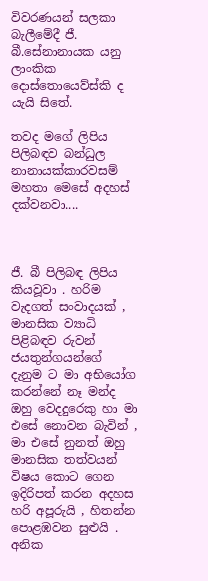විවරණයන් සලකා බැලීමේදී ජී. බී.සේනානායක යනු ලාංකික දොස්තොයෙව්ස්කි ද යැයි සිතේ.

තවද මගේ ලිපිය පිලිබඳව බන්ධුල නානායක්කාරවසම් මහතා මෙසේ අදහස් දක්වනවා....



ජී. බී පිලිබඳ ලිපිය කියවූවා . හරිම වැදගත් සංවාදයක් , මානසික ව්‍යාධි පිළිබඳව රුවන් ජයතුන්ගයන්ගේ දැනුම ට මා අභියෝග කරන්නේ නෑ මන්ද ඔහු වෙදදුරෙකු හා මා එසේ නොවන බැවින් , මා එසේ නුනත් ඔහු මානසික තත්වයන් විෂය කොට ගෙන ඉදිරිපත් කරන අදහස හරි අපූරුයි , හිතන්න පොළඹවන සුළුයි . අනික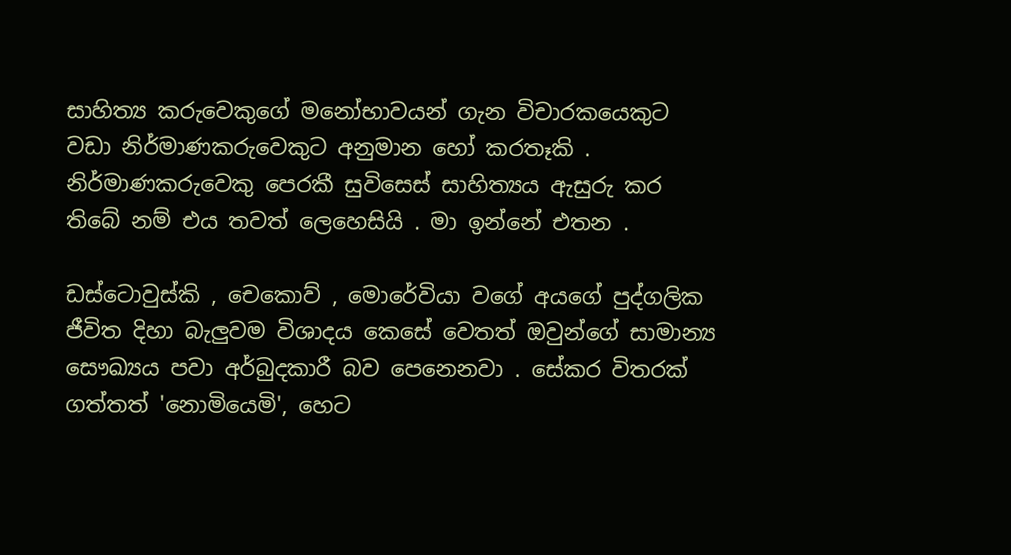සාහිත්‍ය කරුවෙකුගේ මනෝභාවයන් ගැන විචාරකයෙකුට වඩා නිර්මාණකරුවෙකුට අනුමාන හෝ කරතෑකි . නිර්මාණකරුවෙකු පෙරකී සුවිසෙස් සාහිත්‍යය ඇසුරු කර තිබේ නම් එය තවත් ලෙහෙසියි . මා ඉන්නේ එතන .

ඩස්ටොවුස්කි , චෙකොව් , මොරේවියා වගේ අයගේ පුද්ගලික ජීවිත දිහා බැලුවම විශාදය කෙසේ වෙතත් ඔවුන්ගේ සාමාන්‍ය සෞඛ්‍යය පවා අර්බුදකාරී බව පෙනෙනවා . සේකර විතරක් ගත්තත් 'නොමියෙමි', හෙට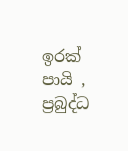ඉරක් පායි , ප්‍රබුද්ධ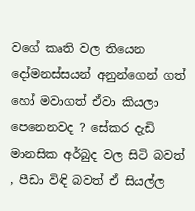වගේ කෘති වල තියෙන දෝමනස්සයන් අනුන්ගෙන් ගත් හෝ මවාගත් ඒවා කියලා පෙනෙනවද ? සේකර දැඩි මානසික අර්බුද වල සිටි බවත් , පීඩා විඳි බවත් ඒ සියල්ල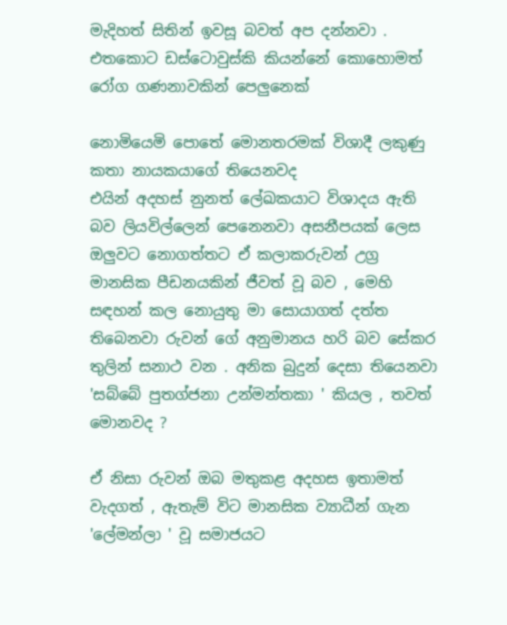මැදිහත් සිතින් ඉවසූ බවත් අප දන්නවා . එතකොට ඩස්ටොවුස්කි කියන්නේ කොහොමත් රෝග ගණනාවකින් පෙලුනෙක්

නොමියෙමි පොතේ මොනතරමක් විශාදී ලකුණු කතා නායකයාගේ තියෙනවද
එයින් අදහස් නුනත් ලේඛකයාට විශාදය ඇති බව ලියවිල්ලෙන් පෙනෙනවා අසනීපයක් ලෙස ඔලුවට නොගත්තට ඒ කලාකරුවන් උග්‍ර මානසික පීඩනයකින් ජීවත් වූ බව , මෙහි සඳහන් කල නොයුතු මා සොයාගත් දත්ත තිබෙනවා රුවන් ගේ අනුමානය හරි බව සේකර තුලින් සනාථ වන . අනික බුදුන් දෙසා තියෙනවා 'සබ්බේ පුතග්ජනා උන්මන්තකා ' කියල , තවත් මොනවද ?

ඒ නිසා රුවන් ඔබ මතුකළ අදහස ඉතාමත් වැදගත් , ඇතැම් විට මානසික ව්‍යාධීන් ගැන 'ලේමන්ලා ' වූ සමාජයට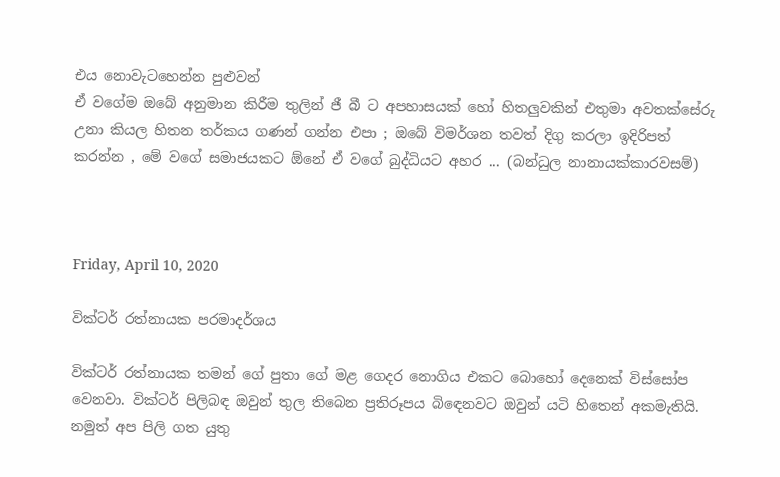එය නොවැටහෙන්න පුළුවන්
ඒ වගේම ඔබේ අනුමාන කිරීම තුලින් ජී බී ට අපහාසයක් හෝ හිතලුවකින් එතුමා අවතක්සේරු උනා කියල හිතන තර්කය ගණන් ගන්න එපා ; ඔබේ විමර්ශන තවත් දිගු කරලා ඉදිරිපත් කරන්න , මේ වගේ සමාජයකට ඕනේ ඒ වගේ බුද්ධියට අහර ... (බන්ධුල නානායක්කාරවසම්)



Friday, April 10, 2020

වික්ටර් රත්නායක පරමාදර්ශය

වික්ටර් රත්නායක තමන් ගේ පුතා ගේ මළ ගෙදර නොගිය එකට බොහෝ දෙනෙක් විස්සෝප වෙනවා. වික්ටර් පිලිබඳ ඔවුන් තුල තිබෙන ප්‍රතිරූපය බිඳෙනවට ඔවුන් යටි හිතෙන් අකමැතියි. නමුත් අප පිලි ගත යුතු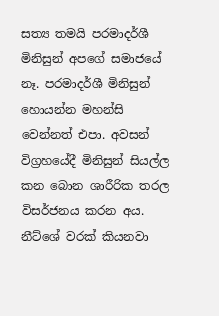සත්‍ය තමයි පරමාදර්ශී මිනිසුන් අපගේ සමාජයේ නෑ. පරමාදර්ශී මිනිසුන් හොයන්න මහන්සි  වෙන්නත් එපා. අවසන් විග්‍රහයේදී මිනිසුන් සියල්ල කන බොන ශාරීරික තරල විසර්ජනය කරන අය. නීට්ශේ වරක් කියනවා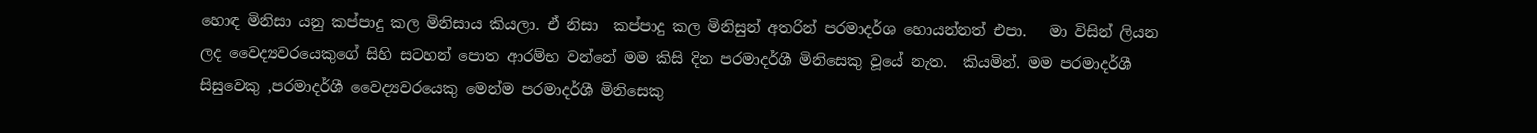හොඳ මිනිසා යනු කප්පාදු කල මිනිසාය කියලා. ඒ නිසා  කප්පාදු කල මිනිසුන් අතරින් පරමාදර්ශ හොයන්නත් එපා.   මා විසින් ලියන ලද වෛද්‍යවරයෙකුගේ සිහි සටහන් පොත ආරම්භ වන්නේ මම කිසි දින පරමාදර්ශී මිනිසෙකු වූයේ නැත.  කියමින්. මම පරමාදර්ශී සිසුවෙකු ,පරමාදර්ශී වෛද්‍යවරයෙකු මෙන්ම පරමාදර්ශී මිනිසෙකු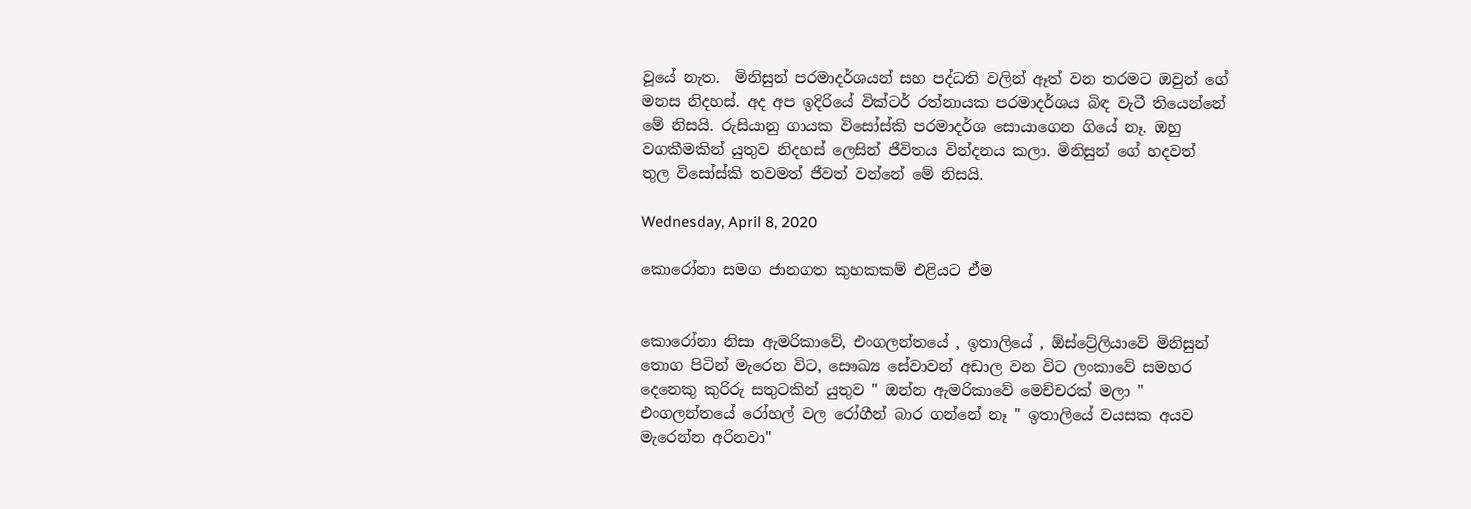වූයේ නැත.  මිනිසුන් පරමාදර්ශයන් සහ පද්ධති වලින් ඈත් වන තරමට ඔවුන් ගේ මනස නිදහස්. අද අප ඉදිරියේ වික්ටර් රත්නායක පරමාදර්ශය බිඳ වැටී තියෙන්නේ මේ නිසයි. රුසියානු ගායක විසෝස්කි පරමාදර්ශ සොයාගෙන ගියේ නෑ. ඔහු  වගකීමකින් යුතුව නිදහස් ලෙසින් ජීවිතය වින්දනය කලා. මිනිසුන් ගේ හදවත් තුල විසෝස්කි තවමත් ජීවත් වන්නේ මේ නිසයි.

Wednesday, April 8, 2020

කොරෝනා සමග ජානගත කුහකකම් එළියට ඒම


කොරෝනා නිසා ඇමරිකාවේ, එංගලන්තයේ , ඉතාලියේ , ඕස්ට්‍රේලියාවේ මිනිසුන් තොග පිටින් මැරෙන විට, සෞඛ්‍ය සේවාවන් අඩාල වන විට ලංකාවේ සමහර  දෙනෙකු කුරිරු සතුටකින් යුතුව " ඔන්න ඇමරිකාවේ මෙච්චරක් මලා " එංගලන්තයේ රෝහල් වල රෝගීන් බාර ගන්නේ නෑ " ඉතාලියේ වයසක අයව මැරෙන්න අරිනවා"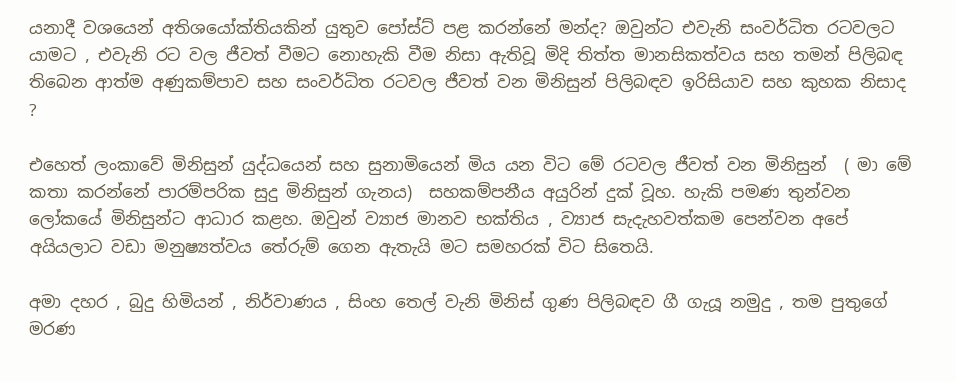යනාදී වශයෙන් අතිශයෝක්තියකින් යුතුව පෝස්ට් පළ කරන්නේ මන්ද? ඔවුන්ට එවැනි සංවර්ධිත රටවලට යාමට , එවැනි රට වල ජීවත් වීමට නොහැකි වීම නිසා ඇතිවූ මිදි තිත්ත මානසිකත්වය සහ තමන් පිලිබඳ තිබෙන ආත්ම අණුකම්පාව සහ සංවර්ධිත රටවල ජීවත් වන මිනිසුන් පිලිබඳව ඉරිසියාව සහ කුහක නිසාද ?

එහෙත් ලංකාවේ මිනිසුන් යුද්ධයෙන් සහ සුනාමියෙන් මිය යන විට මේ රටවල ජීවත් වන මිනිසුන්  ( මා මේ කතා කරන්නේ පාරම්පරික සුදු මිනිසුන් ගැනය)  සහකම්පනීය අයුරින් දුක් වූහ. හැකි පමණ තුන්වන ලෝකයේ මිනිසුන්ට ආධාර කළහ. ඔවුන් ව්‍යාජ මානව භක්තිය , ව්‍යාජ සැදැහවත්කම පෙන්වන අපේ අයියලාට වඩා මනුෂ්‍යත්වය තේරුම් ගෙන ඇතැයි මට සමහරක් විට සිතෙයි.

අමා දහර , බුදු හිමියන් , නිර්වාණය , සිංහ තෙල් වැනි මිනිස් ගුණ පිලිබඳව ගී ගැයූ නමුදු , තම පුතුගේ මරණ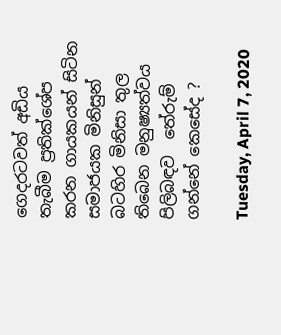ගෙදරටවත් අඩිය තැබීම ප්‍රතික්ශේප කරන ගායකයන් සිටින සමාජයක මිනිසුන්  බටහිර මිනිසා තුල තිබෙන මනුෂ්‍යත්වය පිලිබඳව  තේරුම් ගන්නේ කෙසේද ?

Tuesday, April 7, 2020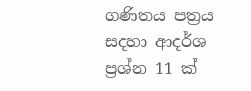ගණිතය පත්‍රය සදහා ආදර්ශ ප්‍රශ්න 11 ක්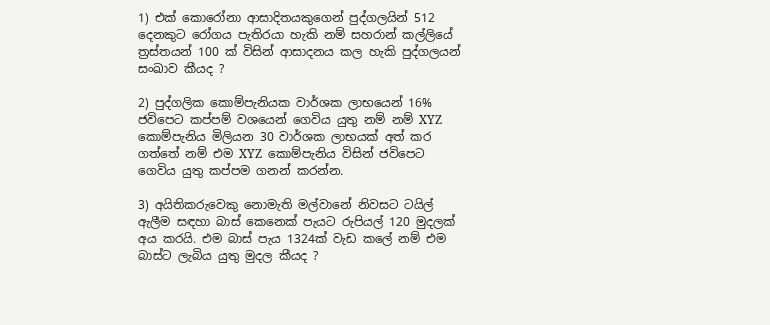1) එක් කොරෝනා ආසාදිතයකුගෙන් පුද්ගලයින් 512 දෙනකුට රෝගය පැතිරයා හැකි නම් සහරාන් කල්ලියේ ත්‍රස්තයන් 100 ක් විසින් ආසාදනය කල හැකි පුද්ගලයන් සංඛාව කීයද ?

2) පුද්ගලික කොම්පැනියක වාර්ශක ලාභයෙන් 16% ජවිපෙට කප්පම් වශයෙන් ගෙවිය යුතු නම් නම් XYZ කොම්පැනිය මිලියන 30 වාර්ශක ලාභයක් අත් කර ගත්තේ නම් එම XYZ  කොම්පැනිය විසින් ජවිපෙට ගෙවිය යුතු කප්පම ගනන් කරන්න.

3) අයිතිකරුවෙකු නොමැති මල්වානේ නිවසට ටයිල් ඇලීම සඳහා බාස් කෙනෙක් පැයට රුපියල් 120 මුදලක් අය කරයි. එම බාස් පැය 1324ක් වැඩ කලේ නම් එම බාස්ට ලැබිය යුතු මුදල කීයද ?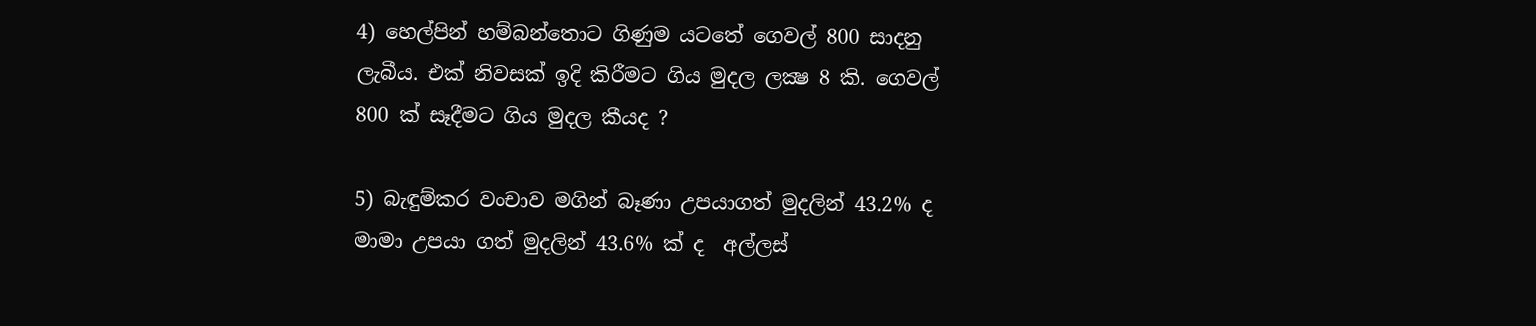4) හෙල්පින් හම්බන්තොට ගිණුම යටතේ ගෙවල් 800 සාදනු ලැබීය. එක් නිවසක් ඉදි කිරීමට ගිය මුදල ලක්‍ෂ 8 කි. ගෙවල් 800 ක් සෑදීමට ගිය මුදල කීයද ?

5) බැඳුම්කර වංචාව මගින් බෑණා උපයාගත් මුදලින් 43.2% ද මාමා උපයා ගත් මුදලින් 43.6% ක් ද  අල්ලස්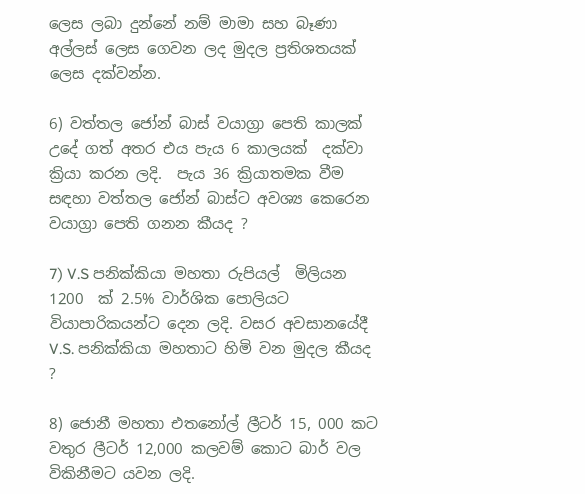ලෙස ලබා දුන්නේ නම් මාමා සහ බෑණා අල්ලස් ලෙස ගෙවන ලද මුදල ප්‍රතිශතයක් ලෙස දක්වන්න.

6) වත්තල ජෝන් බාස් වයාග්‍රා පෙති කාලක් උදේ ගත් අතර එය පැය 6 කාලයක්  දක්වා ක්‍රියා කරන ලදි.  පැය 36 ක්‍රියාතමක වීම සඳහා වත්තල ජෝන් බාස්ට අවශ්‍ය කෙරෙන වයාග්‍රා පෙති ගනන කීයද ?

7) V.S පනික්කියා මහතා රුපියල්  මිලියන 1200  ක් 2.5% වාර්ශික පොලියට වියාපාරිකයන්ට දෙන ලදි. වසර අවසානයේදී V.S. පනික්කියා මහතාට හිමි වන මුදල කීයද ?

8) ජොනී මහතා එතනෝල් ලීටර් 15, 000 කට වතුර ලීටර් 12,000 කලවම් කොට බාර් වල විකිනීමට යවන ලදි.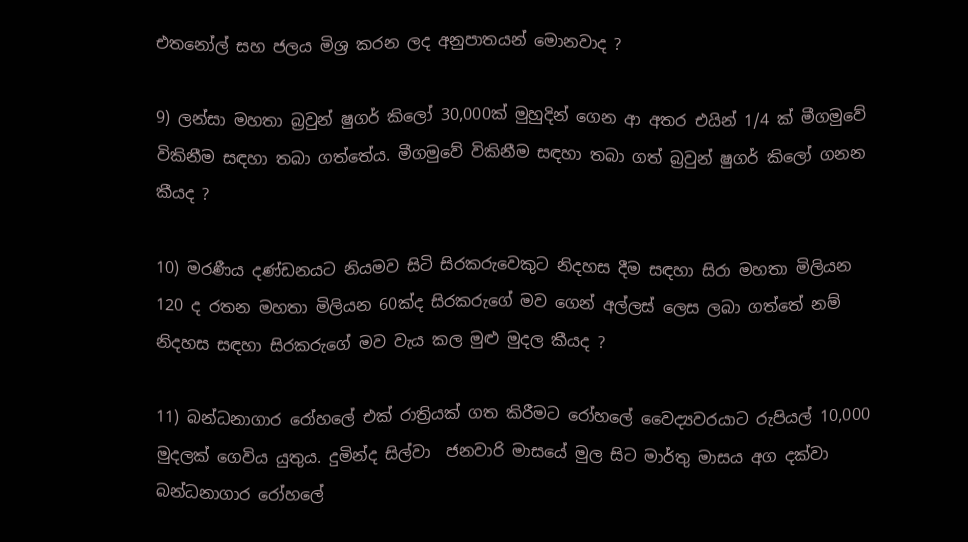එතනෝල් සහ ජලය මිශ්‍ර කරන ලද අනුපාතයන් මොනවාද ?

9) ලන්සා මහතා බ්‍රවුන් ෂුගර් කිලෝ 30,000ක් මුහුදින් ගෙන ආ අතර එයින් 1/4 ක් මීගමුවේ විකිනීම සඳහා තබා ගත්තේය. මීගමුවේ විකිනීම සඳහා තබා ගත් බ්‍රවුන් ෂුගර් කිලෝ ගනන කීයද ?

10) මරණීය දණ්ඩනයට නියමව සිටි සිරකරුවෙකුට නිදහස දීම සඳහා සිරා මහතා මිලියන 120 ද රතන මහතා මිලියන 60ක්ද සිරකරුගේ මව ගෙන් අල්ලස් ලෙස ලබා ගත්තේ නම් නිදහස සඳහා සිරකරුගේ මව වැය කල මුළු මුදල කීයද ?

11) බන්ධනාගාර රෝහලේ එක් රාත්‍රියක් ගත කිරීමට රෝහලේ වෛද්‍යවරයාට රුපියල් 10,000 මුදලක් ගෙවිය යුතුය. දුමින්ද සිල්වා  ජනවාරි මාසයේ මුල සිට මාර්තු මාසය අග දක්වා බන්ධනාගාර රෝහලේ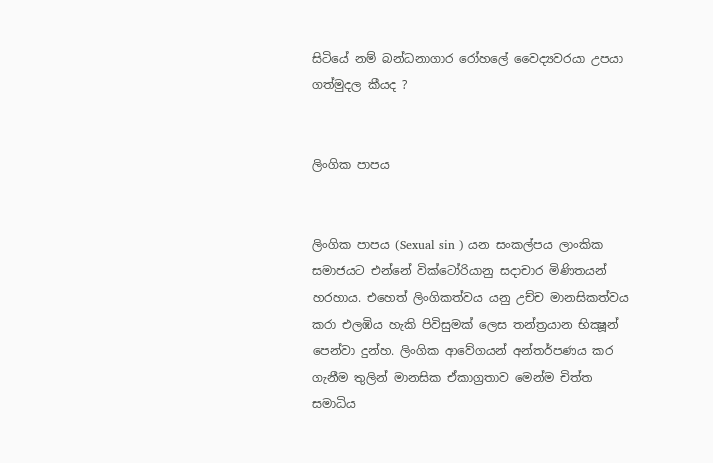සිටියේ නම් බන්ධනාගාර රෝහලේ වෛද්‍යවරයා උපයා ගත්මුදල කීයද ?


ලිංගික පාපය


ලිංගික පාපය (Sexual sin ) යන සංකල්පය ලාංකික සමාජයට එන්නේ වික්ටෝ‍රියානු සදාචාර මිණිතයන් හරහාය. එහෙත් ලිංගිකත්වය යනු උච්ච මානසිකත්වය කරා එලඹිය හැකි පිවිසුමක් ලෙස තන්ත්‍රයාන භික්‍ෂූන් පෙන්වා දුන්හ. ලිංගික ආවේගයන් අන්තර්පණය කර ගැනීම තුලින් මානසික ඒකාග්‍රතාව මෙන්ම චිත්ත සමාධිය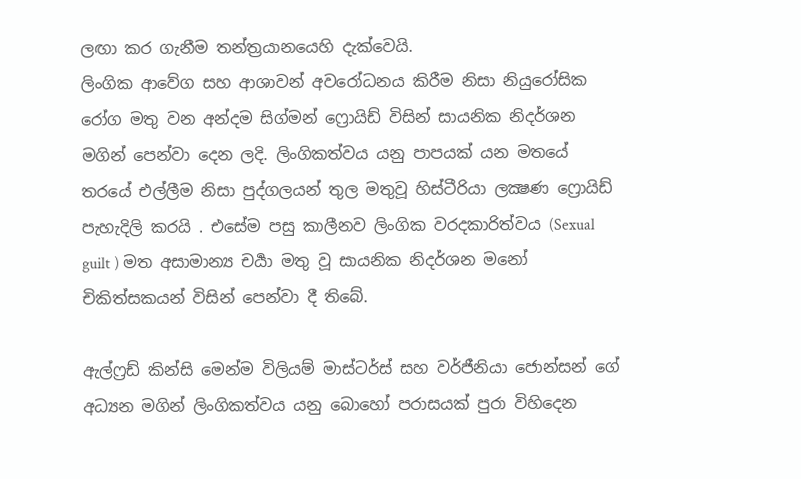ලඟා කර ගැනීම තන්ත්‍රයානයෙහි දැක්වෙයි.
ලිංගික ආවේග සහ ආශාවන් අවරෝධනය කිරීම නිසා නියුරෝසික රෝග මතු වන අන්දම සිග්මන් ෆ්‍රොයිඩ් විසින් සායනික නිදර්ශන මගින් පෙන්වා දෙන ලදි. ලිංගිකත්වය යනු පාපයක් යන මතයේ තරයේ එල්ලීම නිසා පුද්ගලයන් තුල මතුවූ හිස්ටීරියා ලක්‍ෂණ ෆ්‍රොයිඩ් පැහැදිලි කරයි . එසේම පසු කාලීනව ලිංගික වරදකාරිත්වය (Sexual guilt ) මත අසාමාන්‍ය චර්‍යා මතු වූ සායනික නිදර්ශන මනෝ චිකිත්සකයන් විසින් පෙන්වා දී තිබේ.

ඇල්ෆ්‍රඩ් කින්සි මෙන්ම විලියම් මාස්ටර්ස් සහ වර්ජීනියා ජොන්සන් ගේ අධ්‍යන මගින් ලිංගිකත්වය යනු බොහෝ පරාසයක් පුරා විහිදෙන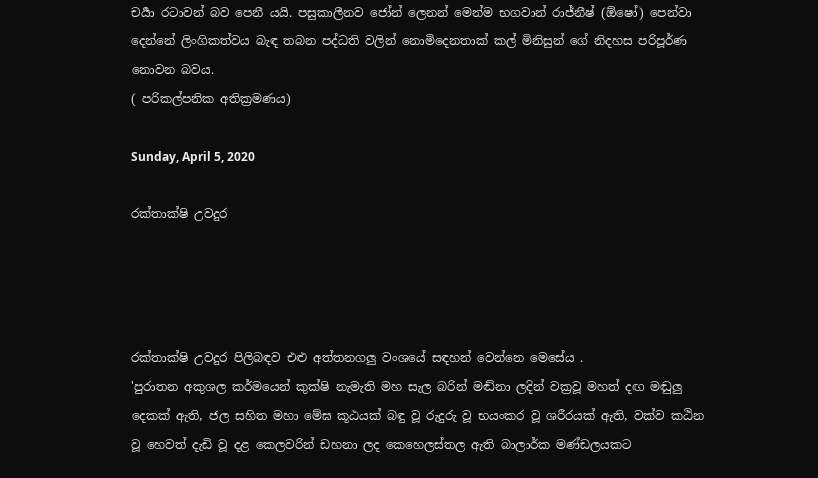චර්‍යා රටාවන් බව පෙනී යයි. පසුකාලීනව ජෝන් ලෙනන් මෙන්ම භගවාන් රාජ්නීෂ් (ඕෂෝ) පෙන්වා දෙන්නේ ලිංගිකත්වය බැඳ තබන පද්ධති වලින් නොමිදෙනතාක් කල් මිනිසුන් ගේ නිදහස පරිපූර්ණ නොවන බවය.
( පරිකල්පනික අතික්‍රමණය)

Sunday, April 5, 2020

රක්තාක්ෂි උවදුර




රක්තාක්ෂි උවදුර පිලිබඳව එළු අත්තනගලු වංශයේ සඳහන් වෙන්නෙ මෙසේය .
'පුරාතන අකුශල කර්මයෙන් කුක්ෂි නැමැති මහ සැල බරින් මඬ්නා ලදින් වක්‍රවූ මහත් දඟ මඬුලු දෙකක් ඇති, ජල සහිත මහා මේඝ කූඨයක් බඳු වූ රුදුරු වූ භයංකර වූ ශරීරයක් ඇති, වක්ව කඨින වූ හෙවත් දැඩි වූ දළ කෙලවරින් ඩහනා ලද කෙහෙලස්තල ඇති බාලාර්ක මණ්ඩලයකට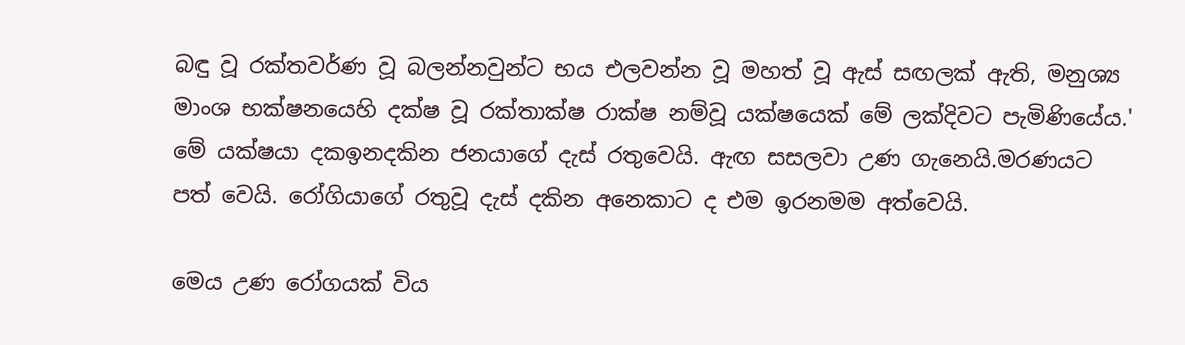බඳු වූ රක්තවර්ණ වූ බලන්නවුන්ට භය එලවන්න වූ මහත් වූ ඇස් සඟලක් ඇති, මනුශ්‍ය මාංශ භක්ෂනයෙහි දක්ෂ වූ රක්තාක්ෂ රාක්ෂ නම්වූ යක්ෂයෙක් මේ ලක්දිවට පැමිණියේය.'  මේ යක්ෂයා දකඉනදකින ජනයාගේ දැස් රතුවෙයි. ඇඟ සසලවා උණ ගැනෙයි.මරණයට පත් වෙයි. රෝගියාගේ රතුවූ දැස් දකින අනෙකාට ද එම ඉරනමම අත්වෙයි.

මෙය උණ රෝගයක් විය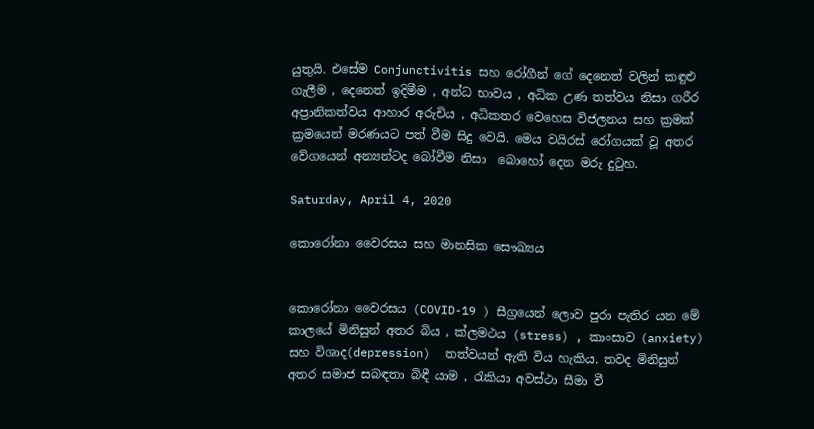යුතුයි. එසේම Conjunctivitis සහ රෝගීන් ගේ දෙනෙත් වලින් කඳුළු ගැලීම , දෙනෙත් ඉදිමීම , අන්ධ භාවය , අධික උණ තත්වය නිසා ගරීර අප්‍රානිකත්වය ආහාර අරුචිය , අධිකතර වෙහෙස විජලනය සහ ක්‍රමක් ක්‍රමයෙන් මරණයට පත් වීම සිදු වෙයි. මෙය වයිරස් රෝගයක් වූ අතර වේගයෙන් අන්‍යන්ටද බෝවීම නිසා  බොහෝ දෙන මරු දුටුහ.

Saturday, April 4, 2020

කොරෝනා වෛරසය සහ මානසික සෞඛ්‍යය


කොරෝනා වෛරසය (COVID-19 ) සීග්‍රයෙන් ලොව පුරා පැතිර යන මේ කාලයේ මිනිසුන් අතර බිය , ක්ලමථය (stress) , කාංසාව (anxiety) සහ විශාද(depression)  තත්වයන් ඇති විය හැකිය. තවද මිනිසුන් අතර සමාජ සබඳතා බිඳී යාම , රැකියා අවස්ථා සීමා වී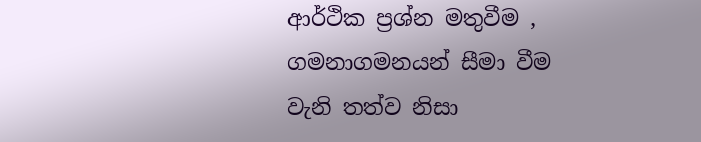ආර්ථික ප්‍රශ්න මතුවීම , ගමනාගමනයන් සීමා වීම වැනි තත්ව නිසා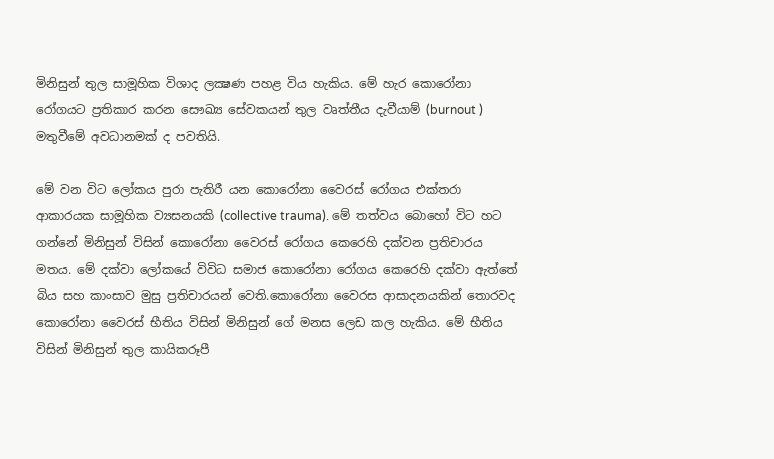මිනිසුන් තුල සාමූහික විශාද ලක්‍ෂණ පහළ විය හැකිය. මේ හැර කොරෝනා රෝගයට ප්‍රතිකාර කරන සෞඛ්‍ය සේවකයන් තුල වෘත්තීය දැවීයාම් (burnout ) මතුවීමේ අවධානමක් ද පවතියි.

මේ වන විට ලෝකය පුරා පැතිරී යන කොරෝනා වෛරස් රෝගය එක්තරා ආකාරයක සාමූහික ව්‍යසනයකි (collective trauma). මේ තත්වය බොහෝ විට හට ගන්නේ මිනිසුන් විසින් කොරෝනා වෛරස් රෝගය කෙරෙහි දක්වන ප්‍රතිචාරය මතය. මේ දක්වා ලෝකයේ විවිධ සමාජ කොරෝනා රෝගය කෙරෙහි දක්වා ඇත්තේ බිය සහ කාංසාව මුසු ප්‍රතිචාරයන් වෙති.කොරෝනා වෛරස ආසාදනයකින් තොරවද කොරෝනා වෛරස් භීතිය විසින් මිනිසුන් ගේ මනස ලෙඩ කල හැකිය. මේ භීතිය විසින් මිනිසුන් තුල කායිකරූපී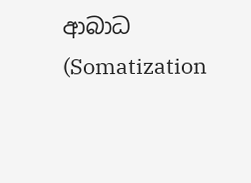ආබාධ (Somatization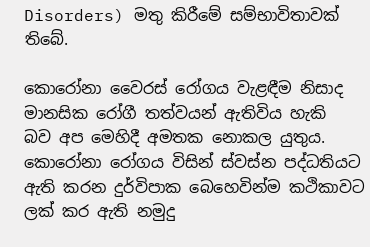Disorders) මතු කිරීමේ සම්භාවිතාවක් තිබේ.

කොරෝනා වෛරස් රෝගය වැළඳීම නිසාද මානසික රෝගී තත්වයන් ඇතිවිය හැකි  බව අප මෙහිදී අමතක නොකල යුතුය.  කොරෝනා රෝගය විසින් ස්වස්න පද්ධතියට ඇති කරන දුර්විපාක බෙහෙවින්ම කථිකාවට ලක් කර ඇති නමුදු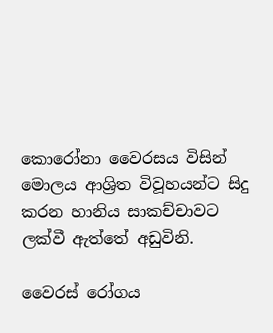කොරෝනා වෛරසය විසින් මොලය ආශ්‍රිත විවූහයන්ට සිදු කරන හානිය සාකච්චාවට ලක්වී ඇත්තේ අඩුවිනි.

වෛරස් රෝගය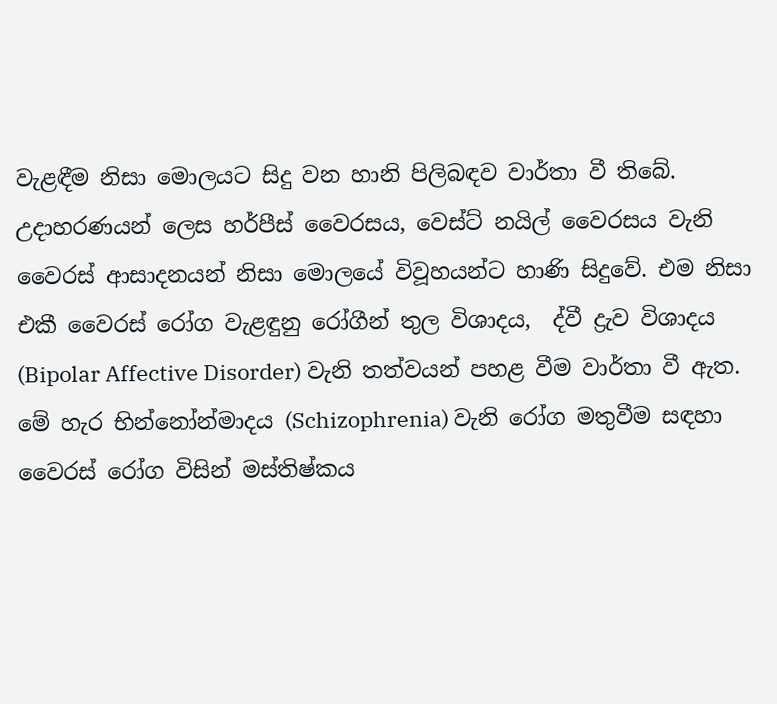වැළඳීම නිසා මොලයට සිදු වන හානි පිලිබඳව වාර්තා වී තිබේ. උදාහරණයන් ලෙස හර්පීස් වෛරසය, වෙස්ට් නයිල් වෛරසය වැනි වෛරස් ආසාදනයන් නිසා මොලයේ විවූහයන්ට හාණි සිදුවේ. එම නිසා එකී වෛරස් රෝග වැළඳුනු රෝගීන් තුල විශාදය,  ද්වී ද්‍රැව විශාදය (Bipolar Affective Disorder) වැනි තත්වයන් පහළ වීම වාර්තා වී ඇත. මේ හැර භින්නෝන්මාදය (Schizophrenia) වැනි රෝග මතුවීම සඳහා වෛරස් රෝග විසින් මස්තිෂ්කය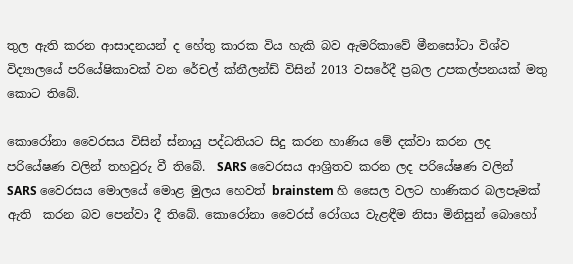තුල ඇති කරන ආසාදනයන් ද හේතු කාරක විය හැකි බව ඇමරිකාවේ මීනසෝටා විශ්ව විද්‍යාලයේ පරියේෂිකාවක් වන රේචල් ක්නීලන්ඩ් විසින් 2013 වසරේදී ප්‍රබල උපකල්පනයක් මතු කොට තිබේ.

කොරෝනා වෛරසය විසින් ස්නායු පද්ධතියට සිදු කරන හාණිය මේ දක්වා කරන ලද පරියේෂණ වලින් තහවුරු වී තිබේ.  SARS වෛරසය ආශ්‍රිතව කරන ලද පරියේෂණ වලින්  SARS වෛරසය මොලයේ මොළ මුලය හෙවත් brainstem හි සෛල වලට හාණිකර බලපෑමක් ඇති  කරන බව පෙන්වා දී තිබේ. කොරෝනා වෛරස් රෝගය වැළඳීම නිසා මිනිසුන් බොහෝ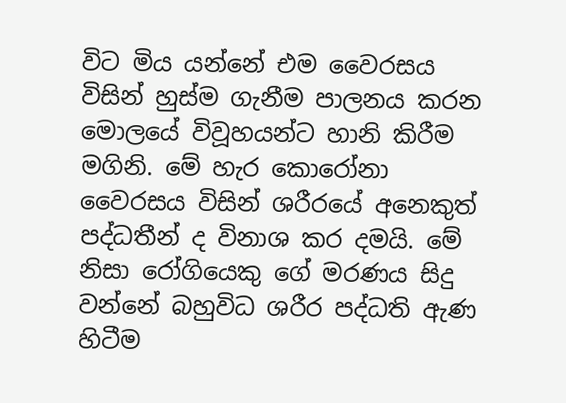විට මිය යන්නේ එම වෛරසය විසින් හුස්ම ගැනීම පාලනය කරන මොලයේ විවූහයන්ට හානි කිරීම මගිනි. මේ හැර කොරෝනා වෛරසය විසින් ශරීරයේ අනෙකුත් පද්ධතීන් ද විනාශ කර දමයි. මේ නිසා රෝගියෙකු ගේ මරණය සිදු වන්නේ බහුවිධ ශරීර පද්ධති ඇණ හිටීම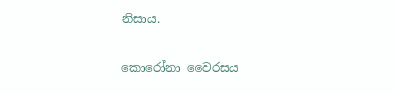නිසාය.

කොරෝනා වෛරසය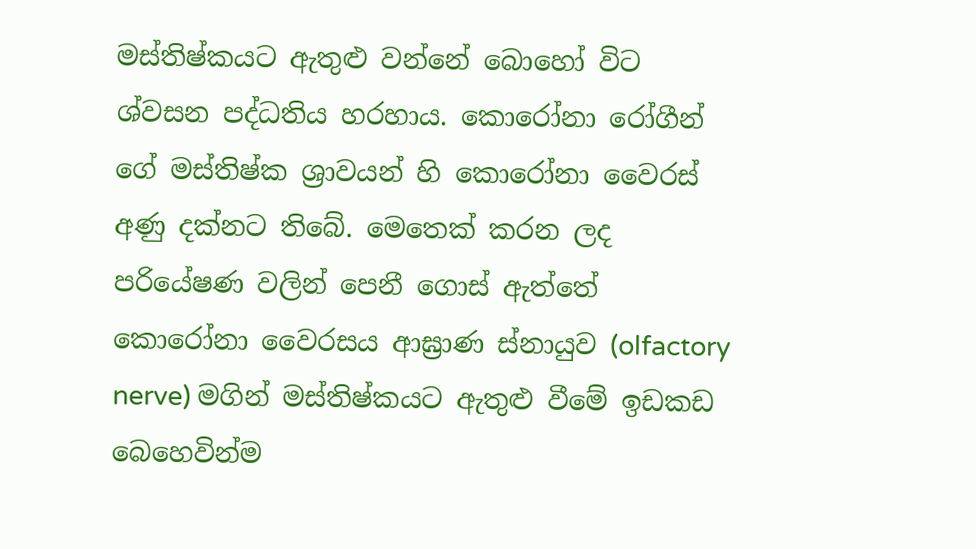මස්තිෂ්කයට ඇතුළු වන්නේ බොහෝ විට ශ්වසන පද්ධතිය හරහාය. කොරෝනා රෝගීන් ගේ මස්තිෂ්ක ශ්‍රාවයන් හි කොරෝනා වෛරස් අණු දක්නට තිබේ. මෙතෙක් කරන ලද පරියේෂණ වලින් පෙනී ගොස් ඇත්තේ කොරෝනා වෛරසය ආඝ්‍රාණ ස්නායුව (olfactory nerve) මගින් මස්තිෂ්කයට ඇතුළු වීමේ ඉඩකඩ බෙහෙවින්ම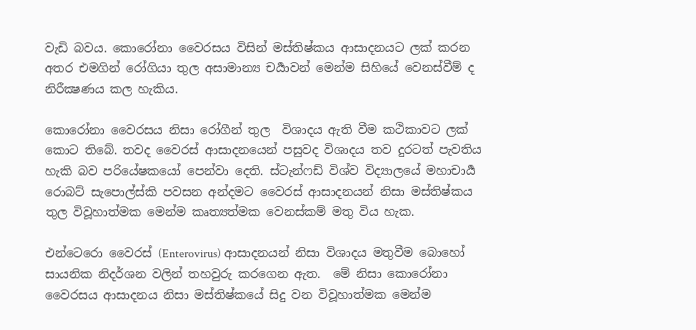වැඩි බවය. කොරෝනා වෛරසය විසින් මස්තිෂ්කය ආසාදනයට ලක් කරන අතර එමගින් රෝගියා තුල අසාමාන්‍ය චර්‍යාවන් මෙන්ම සිහියේ වෙනස්වීම් ද නිරීක්‍ෂණය කල හැකිය.

කොරෝනා වෛරසය නිසා රෝගීන් තුල  විශාදය ඇති වීම කථිකාවට ලක් කොට තිබේ. තවද වෛරස් ආසාදනයෙන් පසුවද විශාදය තව දුරටත් පැවතිය හැකි බව පරියේෂකයෝ පෙන්වා දෙති. ස්ටැන්ෆඩ් විශ්ව විද්‍යාලයේ මහාචාර්‍ය රොබට් සැපොල්ස්කි පවසන අන්දමට වෛරස් ආසාදනයන් නිසා මස්තිෂ්කය තුල විවූහාත්මක මෙන්ම කෘත්‍යත්මක වෙනස්කම් මතු විය හැක.

එන්ටෙරො වෛරස් (Enterovirus) ආසාදනයන් නිසා විශාදය මතුවීම බොහෝ සායනික නිදර්ශන වලින් තහවුරු කරගෙන ඇත.  මේ නිසා කොරෝනා වෛරසය ආසාදනය නිසා මස්තිෂ්කයේ සිදු වන විවූහාත්මක මෙන්ම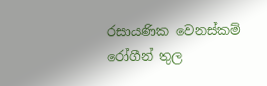රසායණික වෙනස්කම් රෝගීන් තුල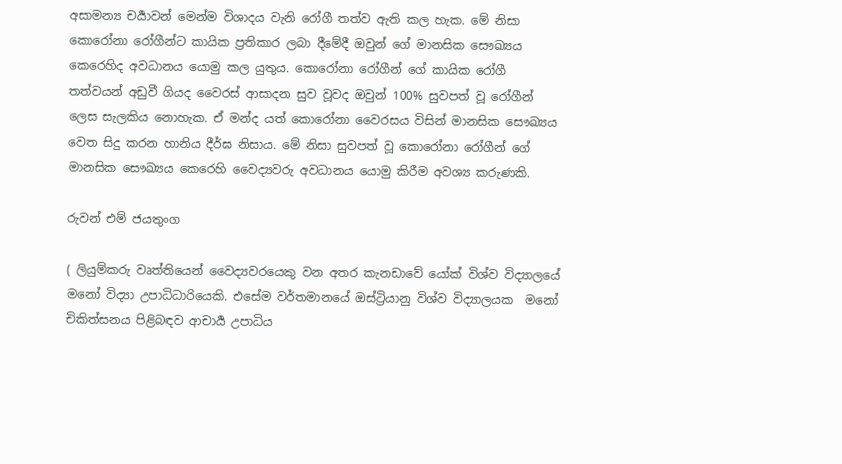අසාමන්‍ය චර්‍යාවන් මෙන්ම විශාදය වැනි රෝගී තත්ව ඇති කල හැක. මේ නිසා කොරෝනා රෝගීන්ට කායික ප්‍රතිකාර ලබා දීමේදී ඔවුන් ගේ මානසික සෞඛ්‍යය කෙරෙහිද අවධානය යොමු කල යුතුය. කොරෝනා රෝගීන් ගේ කායික රෝගී තත්වයන් අඩුවී ගියද වෛරස් ආසාදන සුව වූවද ඔවුන් 100% සුවපත් වූ රෝගීන් ලෙස සැලකිය නොහැක. ඒ මන්ද යත් කොරෝනා වෛරසය විසින් මානසික සෞඛ්‍යය වෙත සිදු කරන හානිය දීර්ඝ නිසාය. මේ නිසා සුවපත් වූ කොරෝනා රෝගීන් ගේ මානසික සෞඛ්‍යය කෙරෙහි වෛද්‍යවරු අවධානය යොමු කිරීම අවශ්‍ය කරුණකි.

රුවන් එම් ජයතුංග

( ලියුම්කරු වෘත්තියෙන් වෛද්‍යවරයෙකු වන අතර කැනඩාවේ යෝක් විශ්ව විද්‍යාලයේ මනෝ විද්‍යා උපාධිධාරියෙකි. එසේම වර්තමානයේ ඔස්ට්‍රියානු විශ්ව විද්‍යාලයක  මනෝ චිකිත්සනය පිළිබඳව ආචාර්‍ය උපාධිය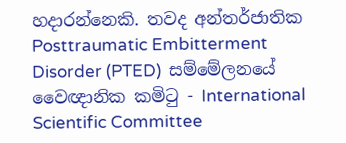හදාරන්නෙකි. තවද අන්තර්ජාතික  Posttraumatic Embitterment Disorder (PTED)  සම්මේලනයේ වෛඥානික කමිටු - International Scientific Committee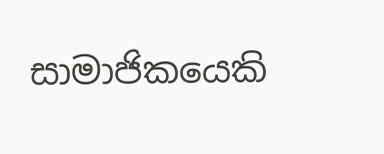සාමාජිකයෙකි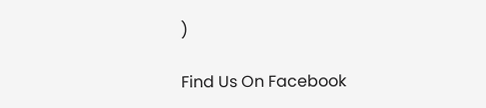)

Find Us On Facebook